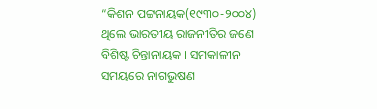“କିଶନ ପଟ୍ଟନାୟକ(୧୯୩୦-୨୦୦୪) ଥିଲେ ଭାରତୀୟ ରାଜନୀତିର ଜଣେ ବିଶିଷ୍ଟ ଚିନ୍ତାନାୟକ । ସମକାଳୀନ ସମୟରେ ନାଗଭୁଷଣ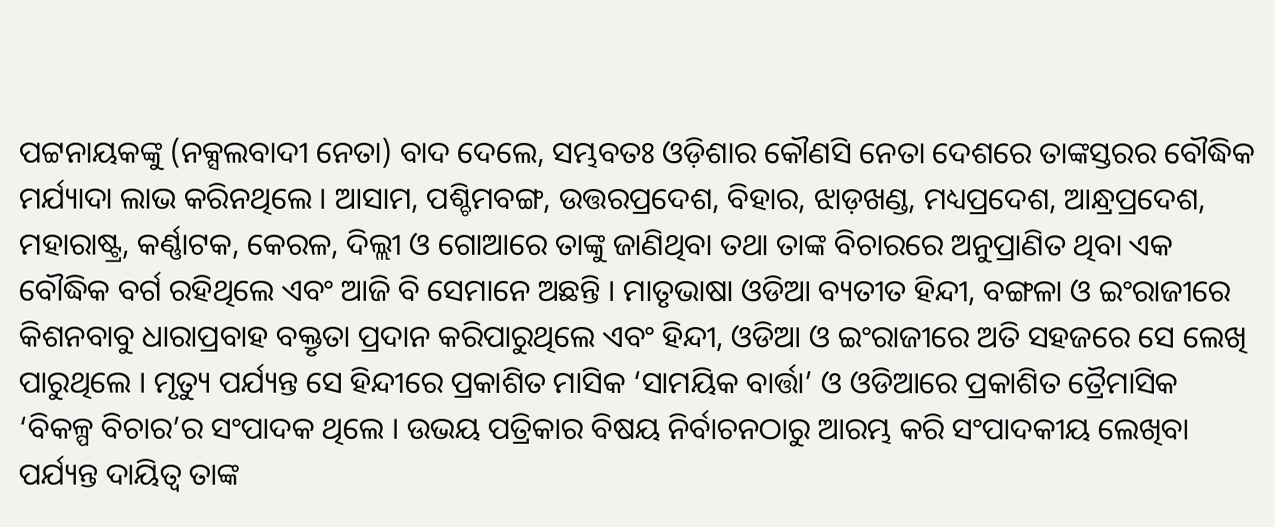ପଟ୍ଟନାୟକଙ୍କୁ (ନକ୍ସଲବାଦୀ ନେତା) ବାଦ ଦେଲେ, ସମ୍ଭବତଃ ଓଡ଼ିଶାର କୌଣସି ନେତା ଦେଶରେ ତାଙ୍କସ୍ତରର ବୌଦ୍ଧିକ ମର୍ଯ୍ୟାଦା ଲାଭ କରିନଥିଲେ । ଆସାମ, ପଶ୍ଚିମବଙ୍ଗ, ଉତ୍ତରପ୍ରଦେଶ, ବିହାର, ଝାଡ଼ଖଣ୍ଡ, ମଧ୍ୟପ୍ରଦେଶ, ଆନ୍ଧ୍ରପ୍ରଦେଶ, ମହାରାଷ୍ଟ୍ର, କର୍ଣ୍ଣାଟକ, କେରଳ, ଦିଲ୍ଲୀ ଓ ଗୋଆରେ ତାଙ୍କୁ ଜାଣିଥିବା ତଥା ତାଙ୍କ ବିଚାରରେ ଅନୁପ୍ରାଣିତ ଥିବା ଏକ ବୌଦ୍ଧିକ ବର୍ଗ ରହିଥିଲେ ଏବଂ ଆଜି ବି ସେମାନେ ଅଛନ୍ତି । ମାତୃଭାଷା ଓଡିଆ ବ୍ୟତୀତ ହିନ୍ଦୀ, ବଙ୍ଗଳା ଓ ଇଂରାଜୀରେ କିଶନବାବୁ ଧାରାପ୍ରବାହ ବକ୍ତୃତା ପ୍ରଦାନ କରିପାରୁଥିଲେ ଏବଂ ହିନ୍ଦୀ, ଓଡିଆ ଓ ଇଂରାଜୀରେ ଅତି ସହଜରେ ସେ ଲେଖି ପାରୁଥିଲେ । ମୃତ୍ୟୁ ପର୍ଯ୍ୟନ୍ତ ସେ ହିନ୍ଦୀରେ ପ୍ରକାଶିତ ମାସିକ ‘ସାମୟିକ ବାର୍ତ୍ତା’ ଓ ଓଡିଆରେ ପ୍ରକାଶିତ ତ୍ରୈମାସିକ ‘ବିକଳ୍ପ ବିଚାର’ର ସଂପାଦକ ଥିଲେ । ଉଭୟ ପତ୍ରିକାର ବିଷୟ ନିର୍ବାଚନଠାରୁ ଆରମ୍ଭ କରି ସଂପାଦକୀୟ ଲେଖିବା ପର୍ଯ୍ୟନ୍ତ ଦାୟିତ୍ୱ ତାଙ୍କ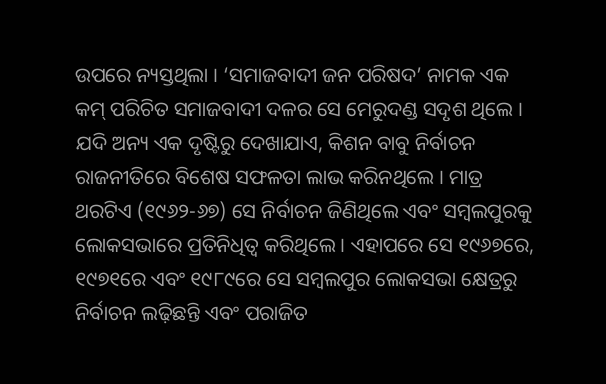ଉପରେ ନ୍ୟସ୍ତଥିଲା । ‘ସମାଜବାଦୀ ଜନ ପରିଷଦ’ ନାମକ ଏକ କମ୍ ପରିଚିତ ସମାଜବାଦୀ ଦଳର ସେ ମେରୁଦଣ୍ଡ ସଦୃଶ ଥିଲେ ।
ଯଦି ଅନ୍ୟ ଏକ ଦୃଷ୍ଟିରୁ ଦେଖାଯାଏ, କିଶନ ବାବୁ ନିର୍ବାଚନ ରାଜନୀତିରେ ବିଶେଷ ସଫଳତା ଲାଭ କରିନଥିଲେ । ମାତ୍ର ଥରଟିଏ (୧୯୬୨-୬୭) ସେ ନିର୍ବାଚନ ଜିଣିଥିଲେ ଏବଂ ସମ୍ବଲପୁରକୁ ଲୋକସଭାରେ ପ୍ରତିନିଧିତ୍ୱ କରିଥିଲେ । ଏହାପରେ ସେ ୧୯୬୭ରେ, ୧୯୭୧ରେ ଏବଂ ୧୯୮୯ରେ ସେ ସମ୍ବଲପୁର ଲୋକସଭା କ୍ଷେତ୍ରରୁ ନିର୍ବାଚନ ଲଢ଼ିଛନ୍ତି ଏବଂ ପରାଜିତ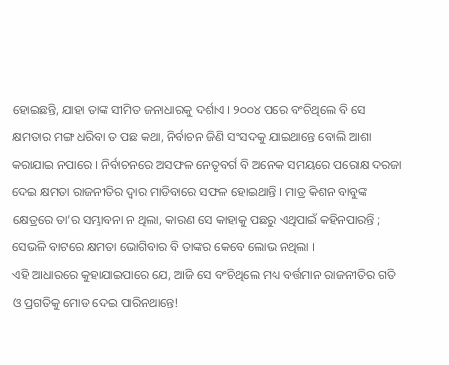ହୋଇଛନ୍ତି, ଯାହା ତାଙ୍କ ସୀମିତ ଜନାଧାରକୁ ଦର୍ଶାଏ । ୨୦୦୪ ପରେ ବଂଚିଥିଲେ ବି ସେ କ୍ଷମତାର ମଙ୍ଗ ଧରିବା ତ ପଛ କଥା, ନିର୍ବାଚନ ଜିଣି ସଂସଦକୁ ଯାଇଥାନ୍ତେ ବୋଲି ଆଶା କରାଯାଇ ନପାରେ । ନିର୍ବାଚନରେ ଅସଫଳ ନେତୃବର୍ଗ ବି ଅନେକ ସମୟରେ ପରୋକ୍ଷ ଦରଜା ଦେଇ କ୍ଷମତା ରାଜନୀତିର ଦ୍ୱାର ମାଡିବାରେ ସଫଳ ହୋଇଥାନ୍ତି । ମାତ୍ର କିଶନ ବାବୁଙ୍କ କ୍ଷେତ୍ରରେ ତା’ର ସମ୍ଭାବନା ନ ଥିଲା, କାରଣ ସେ କାହାକୁ ପଛରୁ ଏଥିପାଇଁ କହିନପାରନ୍ତି ; ସେଭଳି ବାଟରେ କ୍ଷମତା ଭୋଗିବାର ବି ତାଙ୍କର କେବେ ଲୋଭ ନଥିଲା ।
ଏହି ଆଧାରରେ କୁହାଯାଇପାରେ ଯେ, ଆଜି ସେ ବଂଚିଥିଲେ ମଧ୍ୟ ବର୍ତ୍ତମାନ ରାଜନୀତିର ଗତି ଓ ପ୍ରଗତିକୁ ମୋଡ ଦେଇ ପାରିନଥାନ୍ତେ!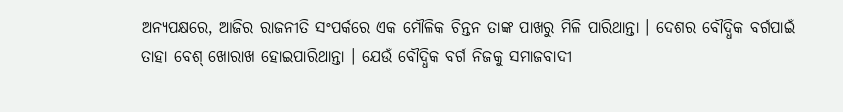ଅନ୍ୟପକ୍ଷରେ, ଆଜିର ରାଜନୀତି ସଂପର୍କରେ ଏକ ମୌଳିକ ଚିନ୍ତନ ତାଙ୍କ ପାଖରୁ ମିଳି ପାରିଥାନ୍ତା । ଦେଶର ବୌଦ୍ଧିକ ବର୍ଗପାଇଁ ତାହା ବେଶ୍ ଖୋରାଖ ହୋଇପାରିଥାନ୍ତା । ଯେଉଁ ବୌଦ୍ଧିକ ବର୍ଗ ନିଜକୁ ସମାଜବାଦୀ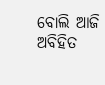ବୋଲି ଆଜି ଅବିହିତ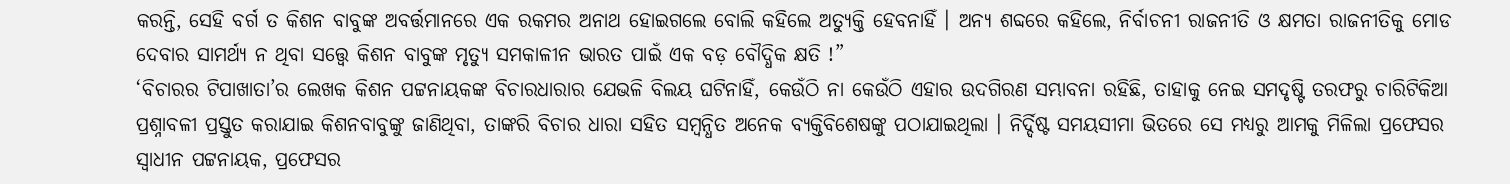କରନ୍ତି, ସେହି ବର୍ଗ ତ କିଶନ ବାବୁଙ୍କ ଅବର୍ତ୍ତମାନରେ ଏକ ରକମର ଅନାଥ ହୋଇଗଲେ ବୋଲି କହିଲେ ଅତ୍ୟୁକ୍ତି ହେବନାହିଁ । ଅନ୍ୟ ଶବ୍ଦରେ କହିଲେ, ନିର୍ବାଚନୀ ରାଜନୀତି ଓ କ୍ଷମତା ରାଜନୀତିକୁ ମୋଡ ଦେବାର ସାମର୍ଥ୍ୟ ନ ଥିବା ସତ୍ତ୍ୱେ କିଶନ ବାବୁଙ୍କ ମୃତ୍ୟୁ ସମକାଳୀନ ଭାରତ ପାଇଁ ଏକ ବଡ଼ ବୌଦ୍ଧିକ କ୍ଷତି !”
‘ବିଚାରର ଟିପାଖାତା’ର ଲେଖକ କିଶନ ପଟ୍ଟନାୟକଙ୍କ ବିଚାରଧାରାର ଯେଭଳି ବିଲୟ ଘଟିନାହିଁ, କେଉଁଠି ନା କେଉଁଠି ଏହାର ଉଦଗିରଣ ସମ୍ଭାବନା ରହିଛି, ତାହାକୁ ନେଇ ସମଦୃଷ୍ଟି ତରଫରୁ ଚାରିଟିକିଆ ପ୍ରଶ୍ନାବଳୀ ପ୍ରସ୍ତୁତ କରାଯାଇ କିଶନବାବୁଙ୍କୁ ଜାଣିଥିବା, ତାଙ୍କରି ବିଚାର ଧାରା ସହିତ ସମ୍ବନ୍ଧିତ ଅନେକ ବ୍ୟକ୍ତିବିଶେଷଙ୍କୁ ପଠାଯାଇଥିଲା । ନିର୍ଦ୍ଦିଷ୍ଟ ସମୟସୀମା ଭିତରେ ସେ ମଧ୍ୟରୁ ଆମକୁ ମିଳିଲା ପ୍ରଫେସର ସ୍ୱାଧୀନ ପଟ୍ଟନାୟକ, ପ୍ରଫେସର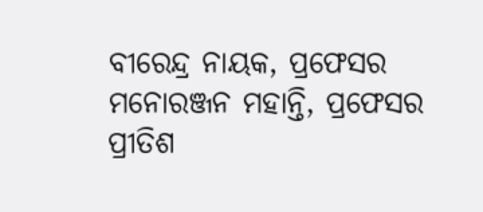ବୀରେନ୍ଦ୍ର ନାୟକ, ପ୍ରଫେସର ମନୋରଞ୍ଜନ ମହାନ୍ତି, ପ୍ରଫେସର ପ୍ରୀତିଶ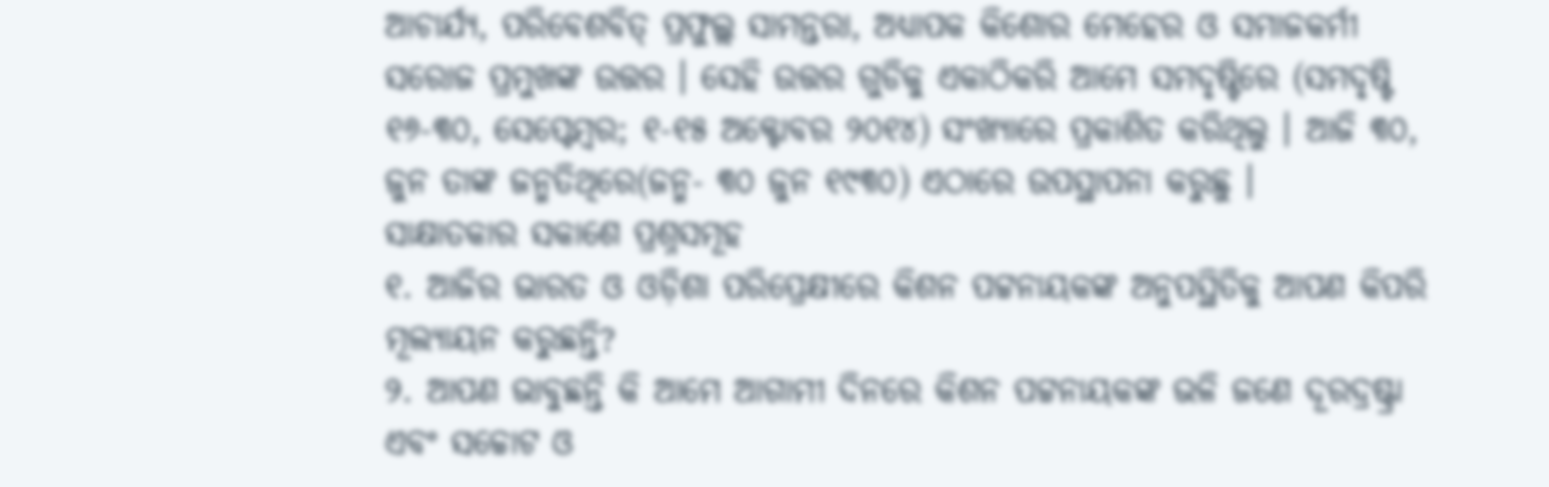ଆଚାର୍ଯ୍ୟ, ପରିବେଶବିତ୍ ପ୍ରଫୁଲ୍ଲ ସାମନ୍ତରା, ଅଧ୍ୟାପକ କିଶୋର ମେହେର ଓ ସମାଜକର୍ମୀ ସରୋଜ ପ୍ରମୁଖଙ୍କ ଉତ୍ତର । ସେହି ଉତ୍ତର ଗୁଡିକୁ ଏକାଠିକରି ଆମେ ସମଦୃଷ୍ଟିରେ (ସମଦୃଷ୍ଟି ୧୬-୩୦, ସେପ୍ଟେମ୍ବର; ୧-୧୫ ଅକ୍ଟୋବର ୨୦୧୪) ସଂଖ୍ୟାରେ ପ୍ରକାଶିତ କରିଥିଲୁ । ଆଜି ୩୦, ଜୁନ ତାଙ୍କ ଜନ୍ମତିଥିରେ(ଜନ୍ମ- ୩୦ ଜୁନ ୧୯୩୦) ଏଠାରେ ଉପସ୍ଥାପନା କରୁଛୁ ।
ସାକ୍ଷାତକାର ସକାଶେ ପ୍ରଶ୍ନସମୂହ
୧. ଆଜିର ଭାରତ ଓ ଓଡ଼ିଶା ପରିପ୍ରେକ୍ଷୀରେ କିଶନ ପଟ୍ଟନାୟକଙ୍କ ଅନୁପସ୍ଥିତିକୁ ଆପଣ କିପରି ମୂଲ୍ୟାୟନ କରୁଛନ୍ତି?
୨. ଆପଣ ଭାବୁଛନ୍ତି କି ଆମେ ଆଗାମୀ ଦିନରେ କିଶନ ପଟ୍ଟନାୟକଙ୍କ ଭଳି ଜଣେ ଦୂରଦ୍ରଷ୍ଟ୍ରା ଏବଂ ସଚ୍ଚୋଟ ଓ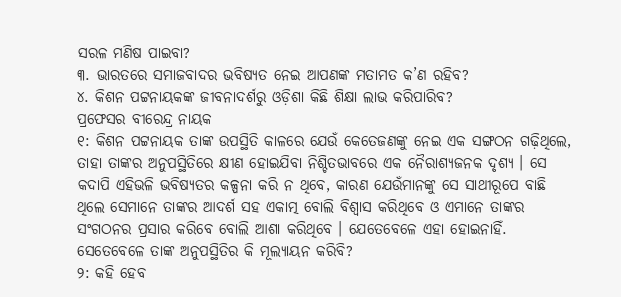ସରଳ ମଣିଷ ପାଇବା?
୩. ଭାରତରେ ସମାଜବାଦର ଭବିଷ୍ୟତ ନେଇ ଆପଣଙ୍କ ମତାମତ କ’ଣ ରହିବ?
୪. କିଶନ ପଟ୍ଟନାୟକଙ୍କ ଜୀବନାଦର୍ଶରୁ ଓଡ଼ିଶା କିଛି ଶିକ୍ଷା ଲାଭ କରିପାରିବ?
ପ୍ରଫେସର ବୀରେନ୍ଦ୍ର ନାୟକ
୧: କିଶନ ପଟ୍ଟନାୟକ ତାଙ୍କ ଉପସ୍ଥିତି କାଳରେ ଯେଉଁ କେତେଜଣଙ୍କୁ ନେଇ ଏକ ସଙ୍ଗଠନ ଗଢ଼ିଥିଲେ, ତାହା ତାଙ୍କର ଅନୁପସ୍ଥିତିରେ କ୍ଷୀଣ ହୋଇଯିବା ନିଶ୍ଚିତଭାବରେ ଏକ ନୈରାଶ୍ୟଜନକ ଦୃଶ୍ୟ । ସେ କଦାପି ଏହିଭଳି ଭବିଷ୍ୟତର କଳ୍ପନା କରି ନ ଥିବେ, କାରଣ ଯେଉଁମାନଙ୍କୁ ସେ ସାଥୀରୂପେ ବାଛି ଥିଲେ ସେମାନେ ତାଙ୍କର ଆଦର୍ଶ ସହ ଏକାତ୍ମ ବୋଲି ବିଶ୍ୱାସ କରିଥିବେ ଓ ଏମାନେ ତାଙ୍କର ସଂଗଠନର ପ୍ରସାର କରିବେ ବୋଲି ଆଶା କରିଥିବେ । ଯେତେବେଳେ ଏହା ହୋଇନାହିଁ. ସେତେବେଳେ ତାଙ୍କ ଅନୁପସ୍ଥିତିର କି ମୂଲ୍ୟାୟନ କରିବି?
୨: କହି ହେବ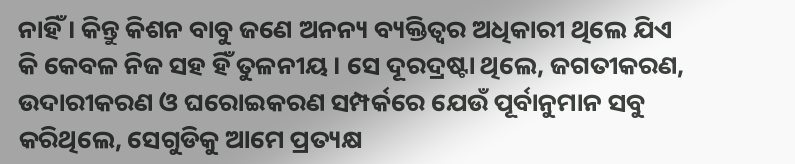ନାହିଁ । କିନ୍ତୁ କିଶନ ବାବୁ ଜଣେ ଅନନ୍ୟ ବ୍ୟକ୍ତିତ୍ୱର ଅଧିକାରୀ ଥିଲେ ଯିଏ କି କେବଳ ନିଜ ସହ ହିଁ ତୁଳନୀୟ । ସେ ଦୂରଦ୍ରଷ୍ଟା ଥିଲେ, ଜଗତୀକରଣ, ଉଦାରୀକରଣ ଓ ଘରୋଇକରଣ ସମ୍ପର୍କରେ ଯେଉଁ ପୂର୍ବାନୁମାନ ସବୁ କରିଥିଲେ, ସେଗୁଡିକୁ ଆମେ ପ୍ରତ୍ୟକ୍ଷ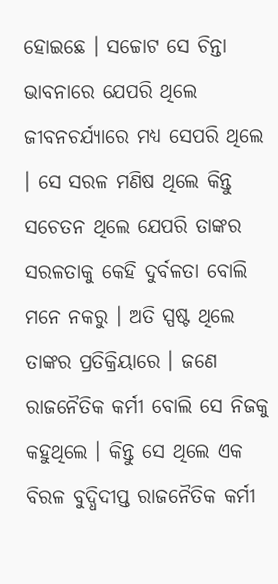ହୋଇଛେ । ସଚ୍ଚୋଟ ସେ ଚିନ୍ତା ଭାବନାରେ ଯେପରି ଥିଲେ ଜୀବନଚର୍ଯ୍ୟାରେ ମଧ୍ୟ ସେପରି ଥିଲେ । ସେ ସରଳ ମଣିଷ ଥିଲେ କିନ୍ତୁ ସଚେତନ ଥିଲେ ଯେପରି ତାଙ୍କର ସରଳତାକୁ କେହି ଦୁର୍ବଳତା ବୋଲି ମନେ ନକରୁ । ଅତି ସ୍ପଷ୍ଟ ଥିଲେ ତାଙ୍କର ପ୍ରତିକ୍ରିୟାରେ । ଜଣେ ରାଜନୈତିକ କର୍ମୀ ବୋଲି ସେ ନିଜକୁ କହୁଥିଲେ । କିନ୍ତୁ ସେ ଥିଲେ ଏକ ବିରଳ ବୁଦ୍ଧିଦୀପ୍ତ ରାଜନୈତିକ କର୍ମୀ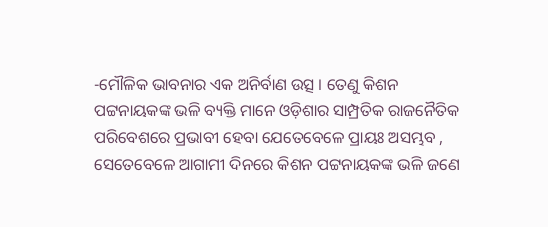-ମୌଳିକ ଭାବନାର ଏକ ଅନିର୍ବାଣ ଉତ୍ସ । ତେଣୁ କିଶନ ପଟ୍ଟନାୟକଙ୍କ ଭଳି ବ୍ୟକ୍ତି ମାନେ ଓଡ଼ିଶାର ସାମ୍ପ୍ରତିକ ରାଜନୈତିକ ପରିବେଶରେ ପ୍ରଭାବୀ ହେବା ଯେତେବେଳେ ପ୍ରାୟଃ ଅସମ୍ଭବ , ସେତେବେଳେ ଆଗାମୀ ଦିନରେ କିଶନ ପଟ୍ଟନାୟକଙ୍କ ଭଳି ଜଣେ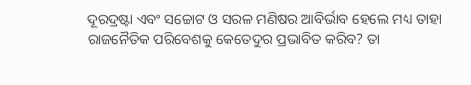ଦୂରଦ୍ରଷ୍ଟା ଏବଂ ସଚ୍ଚୋଟ ଓ ସରଳ ମଣିଷର ଆବିର୍ଭାବ ହେଲେ ମଧ୍ୟ ତାହା ରାଜନୈତିକ ପରିବେଶକୁ କେତେଦୁର ପ୍ରଭାବିତ କରିବ? ତା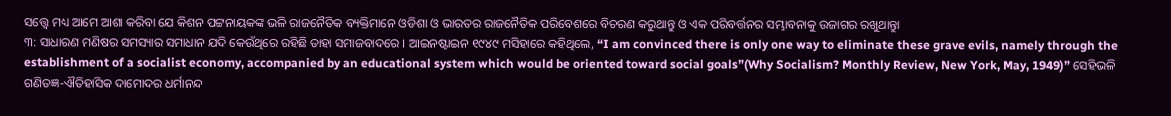ସତ୍ତ୍ୱେ ମଧ୍ୟ ଆମେ ଆଶା କରିବା ଯେ କିଶନ ପଟ୍ଟନାୟକଙ୍କ ଭଳି ରାଜନୈତିକ ବ୍ୟକ୍ତିମାନେ ଓଡିଶା ଓ ଭାରତର ରାଜନୈତିକ ପରିବେଶରେ ବିଚରଣ କରୁଥାନ୍ତୁ ଓ ଏକ ପରିବର୍ତ୍ତନର ସମ୍ଭାବନାକୁ ଉଜାଗର ରଖୁଥାନ୍ତୁା
୩: ସାଧାରଣ ମଣିଷର ସମସ୍ୟାର ସମାଧାନ ଯଦି କେଉଁଥିରେ ରହିଛି ତାହା ସମାଜବାଦରେ । ଆଇନଷ୍ଟାଇନ ୧୯୪୯ ମସିହାରେ କହିଥିଲେ, “I am convinced there is only one way to eliminate these grave evils, namely through the establishment of a socialist economy, accompanied by an educational system which would be oriented toward social goals”(Why Socialism? Monthly Review, New York, May, 1949)” ସେହିଭଳି ଗଣିତଜ୍ଞ-ଐତିହାସିକ ଦାମୋଦର ଧର୍ମାନନ୍ଦ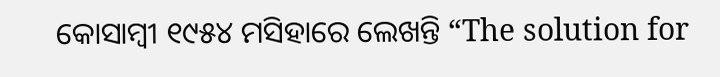କୋସାମ୍ବୀ ୧୯୫୪ ମସିହାରେ ଲେଖନ୍ତି “The solution for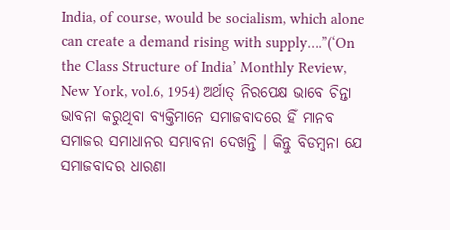India, of course, would be socialism, which alone can create a demand rising with supply….”(‘On the Class Structure of India’ Monthly Review, New York, vol.6, 1954) ଅର୍ଥାତ୍ ନିରପେକ୍ଷ ଭାବେ ଚିନ୍ତା ଭାବନା କରୁଥିବା ବ୍ୟକ୍ତିମାନେ ସମାଜବାଦରେ ହିଁ ମାନବ ସମାଜର ସମାଧାନର ସମ୍ଭାବନା ଦେଖନ୍ତି । କିନ୍ତୁ ବିଡମ୍ବନା ଯେ ସମାଜବାଦର ଧାରଣା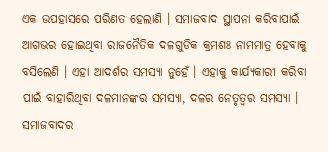ଏକ ଉପହାସରେ ପରିଣତ ହେଲାଣି । ସମାଜବାଦ ସ୍ଥାପନା କରିବାପାଇଁ ଆଗଭର ହୋଇଥିବା ରାଜନୈତିକ ଦଳଗୁଡିକ କ୍ରମଶଃ ନାମମାତ୍ର ହେବାକୁ ବସିଲେଣି । ଏହା ଆଦର୍ଶର ସମସ୍ୟା ନୁହେଁ । ଏହାକୁ କାର୍ଯ୍ୟକାରୀ କରିବା ପାଇଁ ବାହାରିଥିବା ଦଳମାନଙ୍କର ସମସ୍ୟା, ଦଳର ନେତୃତ୍ୱର ସମସ୍ୟା । ସମାଜବାଦର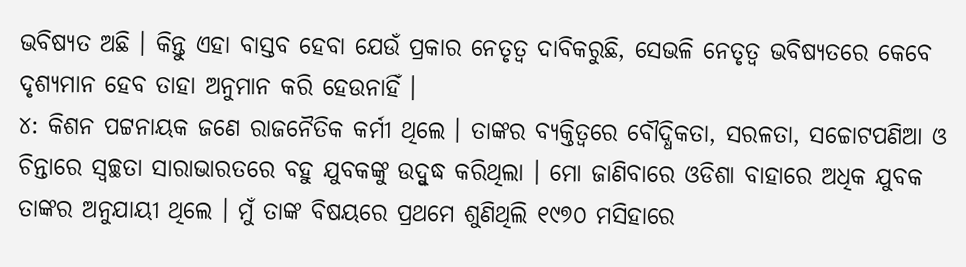ଭବିଷ୍ୟତ ଅଛି । କିନ୍ତୁ ଏହା ବାସ୍ତବ ହେବା ଯେଉଁ ପ୍ରକାର ନେତୃତ୍ୱ ଦାବିକରୁଛି, ସେଭଳି ନେତୃତ୍ୱ ଭବିଷ୍ୟତରେ କେବେ ଦୃଶ୍ୟମାନ ହେବ ତାହା ଅନୁମାନ କରି ହେଉନାହିଁ ।
୪: କିଶନ ପଟ୍ଟନାୟକ ଜଣେ ରାଜନୈତିକ କର୍ମୀ ଥିଲେ । ତାଙ୍କର ବ୍ୟକ୍ତିତ୍ୱରେ ବୌଦ୍ଧିକତା, ସରଳତା, ସଚ୍ଚୋଟପଣିଆ ଓ ଚିନ୍ତାରେ ସ୍ୱଚ୍ଛତା ସାରାଭାରତରେ ବହୁ ଯୁବକଙ୍କୁ ଉଦ୍ବୁଦ୍ଧ କରିଥିଲା । ମୋ ଜାଣିବାରେ ଓଡିଶା ବାହାରେ ଅଧିକ ଯୁବକ ତାଙ୍କର ଅନୁଯାୟୀ ଥିଲେ । ମୁଁ ତାଙ୍କ ବିଷୟରେ ପ୍ରଥମେ ଶୁଣିଥିଲି ୧୯୭୦ ମସିହାରେ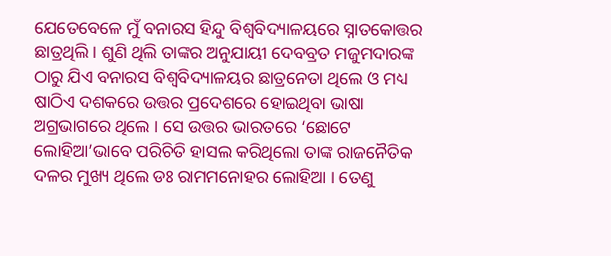ଯେତେବେଳେ ମୁଁ ବନାରସ ହିନ୍ଦୁ ବିଶ୍ୱବିଦ୍ୟାଳୟରେ ସ୍ନାତକୋତ୍ତର ଛାତ୍ରଥିଲି । ଶୁଣି ଥିଲି ତାଙ୍କର ଅନୁଯାୟୀ ଦେବବ୍ରତ ମଜୁମଦାରଙ୍କ ଠାରୁ ଯିଏ ବନାରସ ବିଶ୍ୱବିଦ୍ୟାଳୟର ଛାତ୍ରନେତା ଥିଲେ ଓ ମଧ୍ୟ ଷାଠିଏ ଦଶକରେ ଉତ୍ତର ପ୍ରଦେଶରେ ହୋଇଥିବା ଭାଷା ଅଗ୍ରଭାଗରେ ଥିଲେ । ସେ ଉତ୍ତର ଭାରତରେ ‘ଛୋଟେ ଲୋହିଆ’ଭାବେ ପରିଚିତି ହାସଲ କରିଥିଲୋ ତାଙ୍କ ରାଜନୈତିକ ଦଳର ମୁଖ୍ୟ ଥିଲେ ଡଃ ରାମମନୋହର ଲୋହିଆ । ତେଣୁ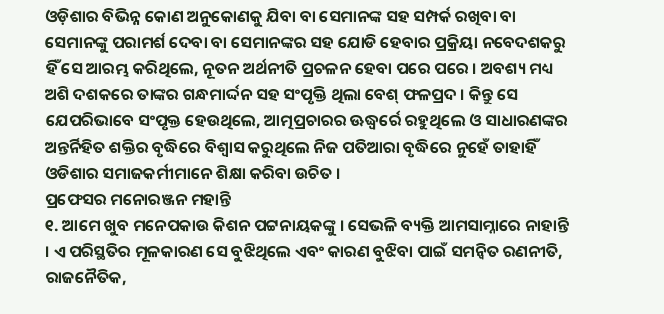ଓଡ଼ିଶାର ବିଭିନ୍ନ କୋଣ ଅନୁକୋଣକୁ ଯିବା ବା ସେମାନଙ୍କ ସହ ସମ୍ପର୍କ ରଖିବା ବା ସେମାନଙ୍କୁ ପରାମର୍ଶ ଦେବା ବା ସେମାନଙ୍କର ସହ ଯୋଡି ହେବାର ପ୍ରକ୍ରିୟା ନବେଦଶକରୁ ହିଁ ସେ ଆରମ୍ଭ କରିଥିଲେ, ନୂତନ ଅର୍ଥନୀତି ପ୍ରଚଳନ ହେବା ପରେ ପରେ । ଅବଶ୍ୟ ମଧ୍ୟ ଅଶି ଦଶକରେ ତାଙ୍କର ଗନ୍ଧମାର୍ଦ୍ଦନ ସହ ସଂପୃକ୍ତି ଥିଲା ବେଶ୍ ଫଳପ୍ରଦ । କିନ୍ତୁ ସେ ଯେପରିଭାବେ ସଂପୃକ୍ତ ହେଉଥିଲେ, ଆତ୍ମପ୍ରଚାରର ଊଦ୍ଧ୍ୱର୍ରେ ରହୁଥିଲେ ଓ ସାଧାରଣଙ୍କର ଅନ୍ତର୍ନିହିତ ଶକ୍ତିର ବୃଦ୍ଧିରେ ବିଶ୍ୱାସ କରୁଥିଲେ ନିଜ ପତିଆରା ବୃଦ୍ଧିରେ ନୁହେଁ ତାହାହିଁ ଓଡିଶାର ସମାଜକର୍ମୀମାନେ ଶିକ୍ଷା କରିବା ଉଚିତ ।
ପ୍ରଫେସର ମନୋରଞ୍ଜନ ମହାନ୍ତି
୧. ଆମେ ଖୁବ ମନେପକାଉ କିଶନ ପଟ୍ଟନାୟକଙ୍କୁ । ସେଭଳି ବ୍ୟକ୍ତି ଆମସାମ୍ନାରେ ନାହାନ୍ତି । ଏ ପରିସ୍ଥତିର ମୂଳକାରଣ ସେ ବୁଝିଥିଲେ ଏବଂ କାରଣ ବୁଝିବା ପାଇଁ ସମନ୍ୱିତ ରଣନୀତି, ରାଜନୈତିକ,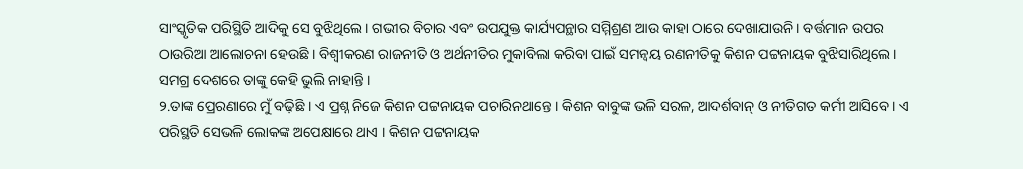ସାଂସ୍କୃତିକ ପରିସ୍ଥିତି ଆଦିକୁ ସେ ବୁଝିଥିଲେ । ଗଭୀର ବିଚାର ଏବଂ ଉପଯୁକ୍ତ କାର୍ଯ୍ୟପନ୍ଥାର ସମ୍ମିଶ୍ରଣ ଆଉ କାହା ଠାରେ ଦେଖାଯାଉନି । ବର୍ତ୍ତମାନ ଉପର ଠାଉରିଆ ଆଲୋଚନା ହେଉଛି । ବିଶ୍ୱୀକରଣ ରାଜନୀତି ଓ ଅର୍ଥନୀତିର ମୁକାବିଲା କରିବା ପାଇଁ ସମନ୍ୱୟ ରଣନୀତିକୁ କିଶନ ପଟ୍ଟନାୟକ ବୁଝିସାରିଥିଲେ । ସମଗ୍ର ଦେଶରେ ତାଙ୍କୁ କେହି ଭୁଲି ନାହାନ୍ତି ।
୨.ତାଙ୍କ ପ୍ରେରଣାରେ ମୁଁ ବଢ଼ିଛି । ଏ ପ୍ରଶ୍ନ ନିଜେ କିଶନ ପଟ୍ଟନାୟକ ପଚାରିନଥାନ୍ତେ । କିଶନ ବାବୁଙ୍କ ଭଳି ସରଳ, ଆଦର୍ଶବାନ୍ ଓ ନୀତିଗତ କର୍ମୀ ଆସିବେ । ଏ ପରିସ୍ଥତି ସେଭଳି ଲୋକଙ୍କ ଅପେକ୍ଷାରେ ଥାଏ । କିଶନ ପଟ୍ଟନାୟକ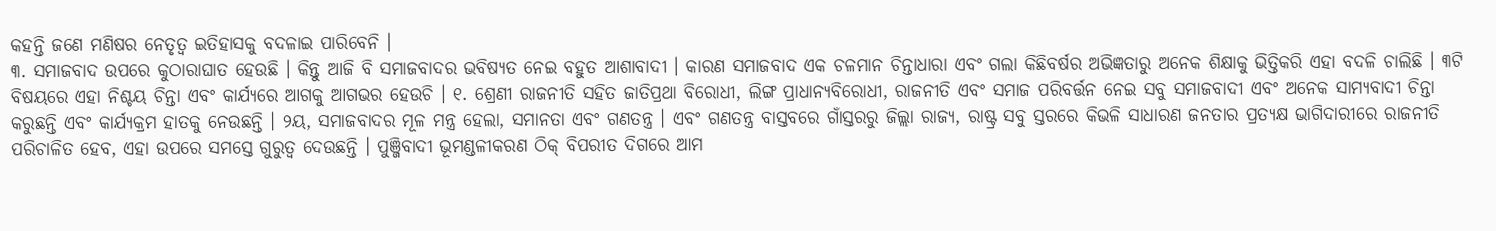କହନ୍ତି ଜଣେ ମଣିଷର ନେତୃତ୍ୱ ଇତିହାସକୁ ବଦଳାଇ ପାରିବେନି ।
୩. ସମାଜବାଦ ଉପରେ କୁଠାରାଘାତ ହେଉଛି । କିନ୍ତୁ ଆଜି ବି ସମାଜବାଦର ଭବିଷ୍ୟତ ନେଇ ବହୁତ ଆଶାବାଦୀ । କାରଣ ସମାଜବାଦ ଏକ ଚଳମାନ ଚିନ୍ତାଧାରା ଏବଂ ଗଲା କିଛିବର୍ଷର ଅଭିଜ୍ଞତାରୁ ଅନେକ ଶିକ୍ଷାକୁ ଭିତ୍ତିକରି ଏହା ବଦଳି ଚାଲିଛି । ୩ଟି ବିଷୟରେ ଏହା ନିଶ୍ଚୟ ଚିନ୍ତା ଏବଂ କାର୍ଯ୍ୟରେ ଆଗକୁ ଆଗଭର ହେଉଚି । ୧. ଶ୍ରେଣୀ ରାଜନୀତି ସହିତ ଜାତିପ୍ରଥା ବିରୋଧୀ, ଲିଙ୍ଗ ପ୍ରାଧାନ୍ୟବିରୋଧୀ, ରାଜନୀତି ଏବଂ ସମାଜ ପରିବର୍ତ୍ତନ ନେଇ ସବୁ ସମାଜବାଦୀ ଏବଂ ଅନେକ ସାମ୍ୟବାଦୀ ଚିନ୍ତା କରୁଛନ୍ତି ଏବଂ କାର୍ଯ୍ୟକ୍ରମ ହାତକୁ ନେଉଛନ୍ତି । ୨ୟ, ସମାଜବାଦର ମୂଳ ମନ୍ତ୍ର ହେଲା, ସମାନତା ଏବଂ ଗଣତନ୍ତ୍ର । ଏବଂ ଗଣତନ୍ତ୍ର ବାସ୍ତବରେ ଗାଁସ୍ତରରୁ ଜିଲ୍ଲା ରାଜ୍ୟ, ରାଷ୍ଟ୍ର ସବୁ ସ୍ତରରେ କିଭଳି ସାଧାରଣ ଜନତାର ପ୍ରତ୍ୟକ୍ଷ ଭାଗିଦାରୀରେ ରାଜନୀତି ପରିଚାଳିତ ହେବ, ଏହା ଉପରେ ସମସ୍ତେ ଗୁରୁତ୍ୱ ଦେଉଛନ୍ତି । ପୁଞ୍ଜିବାଦୀ ଭୂମଣ୍ଡଳୀକରଣ ଠିକ୍ ବିପରୀତ ଦିଗରେ ଆମ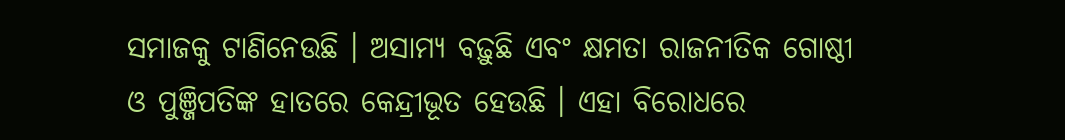ସମାଜକୁ ଟାଣିନେଉଛି । ଅସାମ୍ୟ ବଢ଼ୁଛି ଏବଂ କ୍ଷମତା ରାଜନୀତିକ ଗୋଷ୍ଠୀ ଓ ପୁଞ୍ଜିପତିଙ୍କ ହାତରେ କେନ୍ଦ୍ରୀଭୂତ ହେଉଛି । ଏହା ବିରୋଧରେ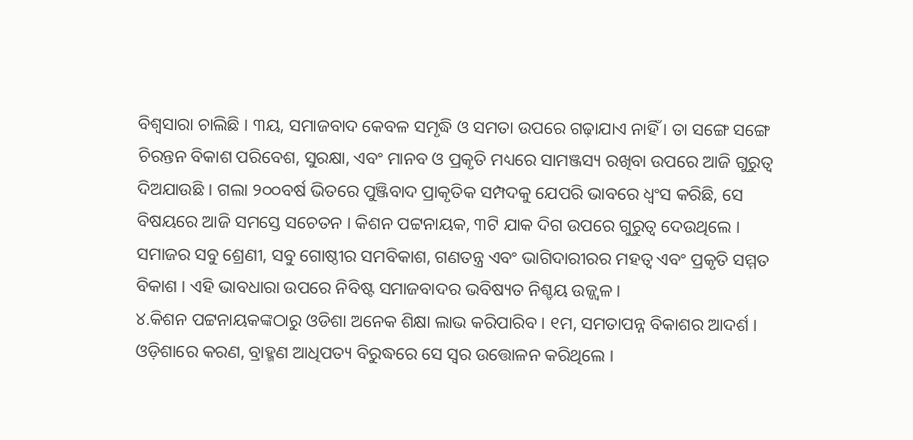ବିଶ୍ୱସାରା ଚାଲିଛି । ୩ୟ, ସମାଜବାଦ କେବଳ ସମୃଦ୍ଧି ଓ ସମତା ଉପରେ ଗଢ଼ାଯାଏ ନାହିଁ । ତା ସଙ୍ଗେ ସଙ୍ଗେ ଚିରନ୍ତନ ବିକାଶ ପରିବେଶ, ସୁରକ୍ଷା, ଏବଂ ମାନବ ଓ ପ୍ରକୃତି ମଧ୍ୟରେ ସାମଞ୍ଜସ୍ୟ ରଖିବା ଉପରେ ଆଜି ଗୁରୁତ୍ୱ ଦିଅଯାଉଛି । ଗଲା ୨୦୦ବର୍ଷ ଭିତରେ ପୁଞ୍ଜିବାଦ ପ୍ରାକୃତିକ ସମ୍ପଦକୁ ଯେପରି ଭାବରେ ଧ୍ୱଂସ କରିଛି, ସେ ବିଷୟରେ ଆଜି ସମସ୍ତେ ସଚେତନ । କିଶନ ପଟ୍ଟନାୟକ, ୩ଟି ଯାକ ଦିଗ ଉପରେ ଗୁରୁତ୍ୱ ଦେଉଥିଲେ । ସମାଜର ସବୁ ଶ୍ରେଣୀ, ସବୁ ଗୋଷ୍ଠୀର ସମବିକାଶ, ଗଣତନ୍ତ୍ର ଏବଂ ଭାଗିଦାରୀରର ମହତ୍ୱ ଏବଂ ପ୍ରକୃତି ସମ୍ମତ ବିକାଶ । ଏହି ଭାବଧାରା ଉପରେ ନିବିଷ୍ଟ ସମାଜବାଦର ଭବିଷ୍ୟତ ନିଶ୍ଚୟ ଉଜ୍ଜ୍ୱଳ ।
୪.କିଶନ ପଟ୍ଟନାୟକଙ୍କଠାରୁ ଓଡିଶା ଅନେକ ଶିକ୍ଷା ଲାଭ କରିପାରିବ । ୧ମ, ସମତାପନ୍ନ ବିକାଶର ଆଦର୍ଶ । ଓଡ଼ିଶାରେ କରଣ, ବ୍ରାହ୍ମଣ ଆଧିପତ୍ୟ ବିରୁଦ୍ଧରେ ସେ ସ୍ୱର ଉତ୍ତୋଳନ କରିଥିଲେ ।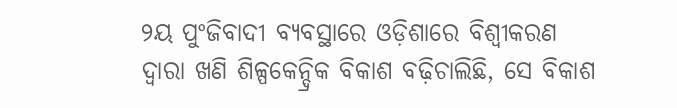୨ୟ ପୁଂଜିବାଦୀ ବ୍ୟବସ୍ଥାରେ ଓଡ଼ିଶାରେ ବିଶ୍ୱୀକରଣ ଦ୍ୱାରା ଖଣି ଶିଳ୍ପକେନ୍ଦ୍ରିକ ବିକାଶ ବଢ଼ିଚାଲିଛି, ସେ ବିକାଶ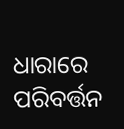ଧାରାରେ ପରିବର୍ତ୍ତନ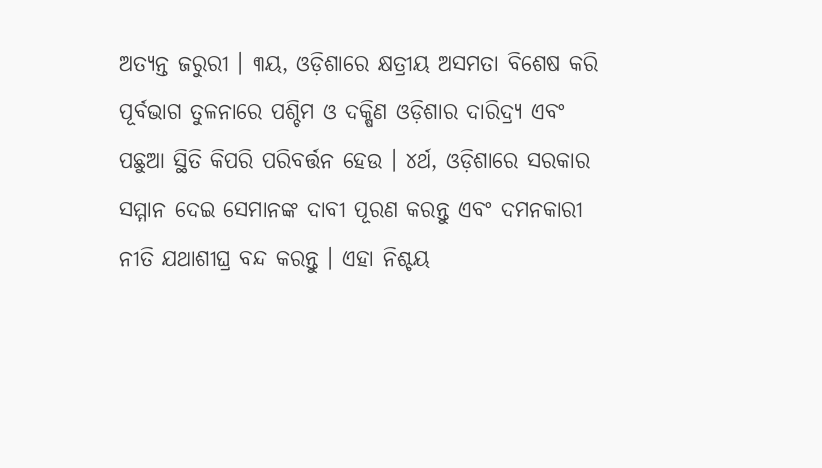ଅତ୍ୟନ୍ତ ଜରୁରୀ । ୩ୟ, ଓଡ଼ିଶାରେ କ୍ଷତ୍ରୀୟ ଅସମତା ବିଶେଷ କରି ପୂର୍ବଭାଗ ତୁଳନାରେ ପଶ୍ଚିମ ଓ ଦକ୍ଷିଣ ଓଡ଼ିଶାର ଦାରିଦ୍ର୍ୟ ଏବଂ ପଛୁଆ ସ୍ଥିତି କିପରି ପରିବର୍ତ୍ତନ ହେଉ । ୪ର୍ଥ, ଓଡ଼ିଶାରେ ସରକାର ସମ୍ମାନ ଦେଇ ସେମାନଙ୍କ ଦାବୀ ପୂରଣ କରନ୍ତୁ ଏବଂ ଦମନକାରୀ ନୀତି ଯଥାଶୀଘ୍ର ବନ୍ଦ କରନ୍ତୁ । ଏହା ନିଶ୍ଚୟ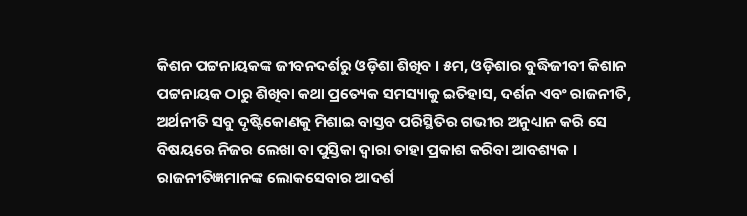କିଶନ ପଟ୍ଟନାୟକଙ୍କ ଜୀବନଦର୍ଶରୁ ଓଡ଼ିଶା ଶିଖିବ । ୫ମ, ଓଡ଼ିଶାର ବୁଦ୍ଧିଜୀବୀ କିଶାନ ପଟ୍ଟନାୟକ ଠାରୁ ଶିଖିବା କଥା ପ୍ରତ୍ୟେକ ସମସ୍ୟାକୁ ଇତିହାସ, ଦର୍ଶନ ଏବଂ ରାଜନୀତି, ଅର୍ଥନୀତି ସବୁ ଦୃଷ୍ଟିକୋଣକୁ ମିଶାଇ ବାସ୍ତବ ପରିସ୍ଥିତିର ଗଭୀର ଅନୁଧ୍ୟାନ କରି ସେ ବିଷୟରେ ନିଜର ଲେଖା ବା ପୁସ୍ତିକା ଦ୍ୱାରା ତାହା ପ୍ରକାଶ କରିବା ଆବଶ୍ୟକ । ରାଜନୀତିଜ୍ଞମାନଙ୍କ ଲୋକସେବାର ଆଦର୍ଶ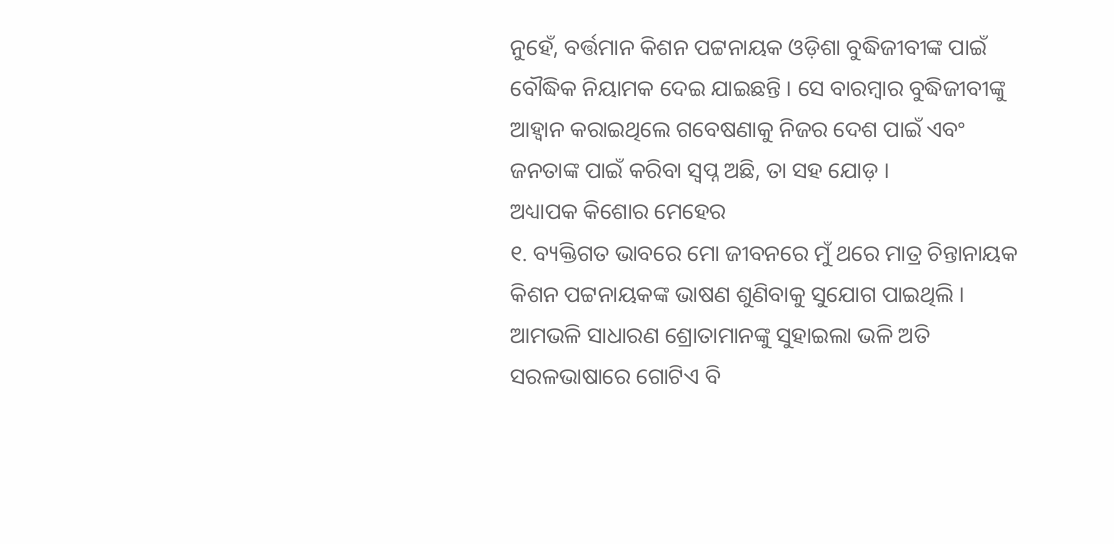ନୁହେଁ, ବର୍ତ୍ତମାନ କିଶନ ପଟ୍ଟନାୟକ ଓଡ଼ିଶା ବୁଦ୍ଧିଜୀବୀଙ୍କ ପାଇଁ ବୌଦ୍ଧିକ ନିୟାମକ ଦେଇ ଯାଇଛନ୍ତି । ସେ ବାରମ୍ବାର ବୁଦ୍ଧିଜୀବୀଙ୍କୁ ଆହ୍ୱାନ କରାଇଥିଲେ ଗବେଷଣାକୁ ନିଜର ଦେଶ ପାଇଁ ଏବଂ ଜନତାଙ୍କ ପାଇଁ କରିବା ସ୍ୱପ୍ନ ଅଛି, ତା ସହ ଯୋଡ଼ ।
ଅଧ୍ୟାପକ କିଶୋର ମେହେର
୧. ବ୍ୟକ୍ତିଗତ ଭାବରେ ମୋ ଜୀବନରେ ମୁଁ ଥରେ ମାତ୍ର ଚିନ୍ତାନାୟକ କିଶନ ପଟ୍ଟନାୟକଙ୍କ ଭାଷଣ ଶୁଣିବାକୁ ସୁଯୋଗ ପାଇଥିଲି । ଆମଭଳି ସାଧାରଣ ଶ୍ରୋତାମାନଙ୍କୁ ସୁହାଇଲା ଭଳି ଅତି ସରଳଭାଷାରେ ଗୋଟିଏ ବି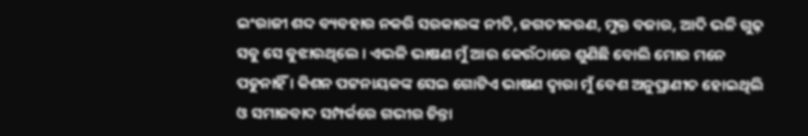ଇଂରାଜୀ ଶବ୍ଦ ବ୍ୟବହାର ନକରି ସରକାରଙ୍କ ନୀତି, ଜଗତୀକରଣ, ମୁକ୍ତ ବଜାର, ଆଦି ଭଳି ଗୁଢ଼ ସବୁ ସେ ବୁଝାଉଥିଲେ । ଏଭଳି ଭାଷଣ ମୁଁ ଆଉ କେଉଁଠାରେ ଶୁଣିଛି ବୋଲି ମୋର ମନେ ପଡୁନାହିଁ । କିଶନ ପଟ୍ଟନାୟକଙ୍କ ସେଇ ଗୋଟିଏ ଭାଷଣ ଦ୍ୱାରା ମୁଁ ବେଶ ଅନୁପ୍ରାଣୀତ ହୋଇଥିଲି ଓ ସମାଜବାଦ ସମ୍ପର୍କରେ ଗଭୀର ଚିନ୍ତା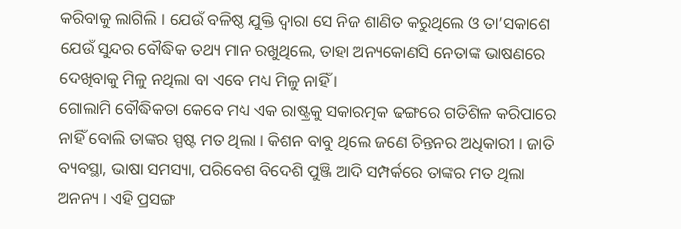କରିବାକୁ ଲାଗିଲି । ଯେଉଁ ବଳିଷ୍ଠ ଯୁକ୍ତି ଦ୍ୱାରା ସେ ନିଜ ଶାଣିତ କରୁଥିଲେ ଓ ତା’ସକାଶେ ଯେଉଁ ସୁନ୍ଦର ବୌଦ୍ଧିକ ତଥ୍ୟ ମାନ ରଖୁଥିଲେ, ତାହା ଅନ୍ୟକୋଣସି ନେତାଙ୍କ ଭାଷଣରେ ଦେଖିବାକୁ ମିଳୁ ନଥିଲା ବା ଏବେ ମଧ୍ୟ ମିଳୁ ନାହିଁ ।
ଗୋଲାମି ବୌଦ୍ଧିକତା କେବେ ମଧ୍ୟ ଏକ ରାଷ୍ଟ୍ରକୁ ସକାରତ୍ମକ ଢଙ୍ଗରେ ଗତିଶିଳ କରିପାରେ ନାହିଁ ବୋଲି ତାଙ୍କର ସ୍ପଷ୍ଟ ମତ ଥିଲା । କିଶନ ବାବୁ ଥିଲେ ଜଣେ ଚିନ୍ତନର ଅଧିକାରୀ । ଜାତି ବ୍ୟବସ୍ଥା, ଭାଷା ସମସ୍ୟା, ପରିବେଶ ବିଦେଶି ପୁଞ୍ଜି ଆଦି ସମ୍ପର୍କରେ ତାଙ୍କର ମତ ଥିଲା ଅନନ୍ୟ । ଏହି ପ୍ରସଙ୍ଗ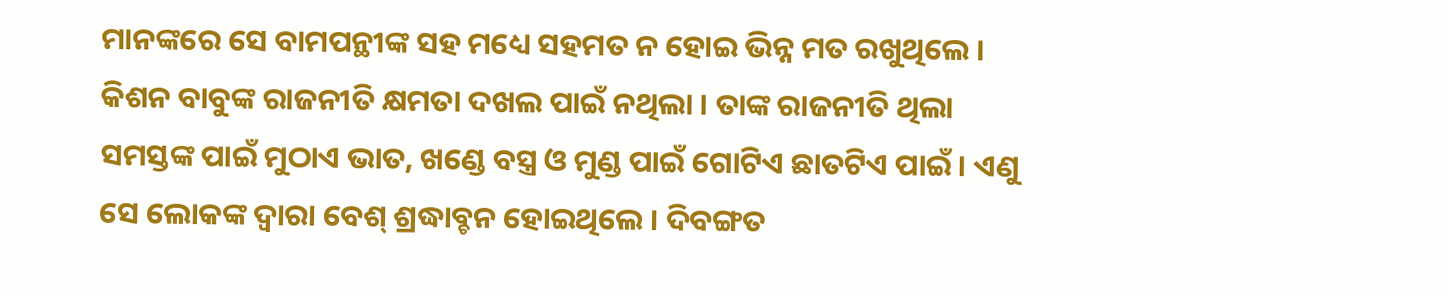ମାନଙ୍କରେ ସେ ବାମପନ୍ଥୀଙ୍କ ସହ ମଧ୍ୟେ ସହମତ ନ ହୋଇ ଭିନ୍ନ ମତ ରଖୁଥିଲେ । କିଶନ ବାବୁଙ୍କ ରାଜନୀତି କ୍ଷମତା ଦଖଲ ପାଇଁ ନଥିଲା । ତାଙ୍କ ରାଜନୀତି ଥିଲା ସମସ୍ତଙ୍କ ପାଇଁ ମୁଠାଏ ଭାତ, ଖଣ୍ଡେ ବସ୍ତ୍ର ଓ ମୁଣ୍ଡ ପାଇଁ ଗୋଟିଏ ଛାତଟିଏ ପାଇଁ । ଏଣୁ ସେ ଲୋକଙ୍କ ଦ୍ୱାରା ବେଶ୍ ଶ୍ରଦ୍ଧାବ୍ଚନ ହୋଇଥିଲେ । ଦିବଙ୍ଗତ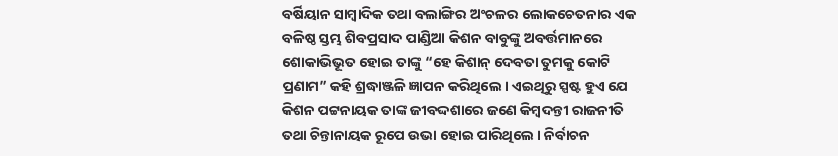ବର୍ଷିୟାନ ସାମ୍ବାଦିକ ତଥା ବଲାଙ୍ଗିର ଅଂଚଳର ଲୋକଚେତନାର ଏକ ବଳିଷ୍ଠ ସ୍ତମ୍ଭ ଶିବପ୍ରସାଦ ପାଣ୍ଡିଆ କିଶନ ବାବୁଙ୍କୁ ଅବର୍ତ୍ତମାନରେ ଶୋକାଭିଭୂତ ହୋଇ ତାଙ୍କୁ “ହେ କିଶାନ୍ ଦେବତା ତୁମକୁ କୋଟି ପ୍ରଣାମ” କହି ଶ୍ରଦ୍ଧାଞ୍ଜଳି ଜ୍ଞାପନ କରିଥିଲେ । ଏଇଥିରୁ ସ୍ପଷ୍ଟ ହୁଏ ଯେ କିଶନ ପଟ୍ଟନାୟକ ତାଙ୍କ ଜୀବଦ୍ଦଶାରେ ଜଣେ କିମ୍ବଦନ୍ତୀ ରାଜନୀତି ତଥା ଚିନ୍ତାନାୟକ ରୂପେ ଉଭା ହୋଇ ପାରିଥିଲେ । ନିର୍ବାଚନ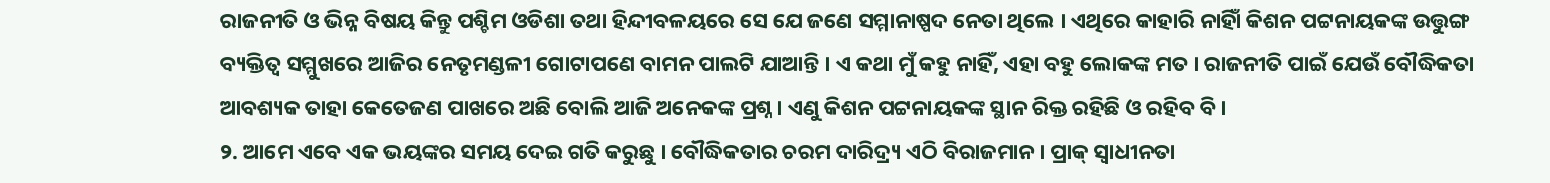ରାଜନୀତି ଓ ଭିନ୍ନ ବିଷୟ କିନ୍ତୁ ପଶ୍ଚିମ ଓଡିଶା ତଥା ହିନ୍ଦୀବଳୟରେ ସେ ଯେ ଜଣେ ସମ୍ମାନାଷ୍ପଦ ନେତା ଥିଲେ । ଏଥିରେ କାହାରି ନାହିାଁ କିଶନ ପଟ୍ଟନାୟକଙ୍କ ଉତ୍ତୁଙ୍ଗ ବ୍ୟକ୍ତିତ୍ୱ ସମ୍ମୁଖରେ ଆଜିର ନେତୃମଣ୍ଡଳୀ ଗୋଟାପଣେ ବାମନ ପାଲଟି ଯାଆନ୍ତି । ଏ କଥା ମୁଁ କହୁ ନାହିଁ, ଏହା ବହୁ ଲୋକଙ୍କ ମତ । ରାଜନୀତି ପାଇଁ ଯେଉଁ ବୌଦ୍ଧିକତା ଆବଶ୍ୟକ ତାହା କେତେଜଣ ପାଖରେ ଅଛି ବୋଲି ଆଜି ଅନେକଙ୍କ ପ୍ରଶ୍ନ । ଏଣୁ କିଶନ ପଟ୍ଟନାୟକଙ୍କ ସ୍ଥାନ ରିକ୍ତ ରହିଛି ଓ ରହିବ ବି ।
୨. ଆମେ ଏବେ ଏକ ଭୟଙ୍କର ସମୟ ଦେଇ ଗତି କରୁଛୁ । ବୌଦ୍ଧିକତାର ଚରମ ଦାରିଦ୍ର୍ୟ ଏଠି ବିରାଜମାନ । ପ୍ରାକ୍ ସ୍ୱାଧୀନତା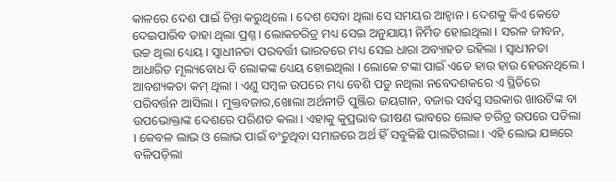କାଳରେ ଦେଶ ପାଇଁ ଚିନ୍ତା କରୁଥିଲେ । ଦେଶ ସେବା ଥିଲା ସେ ସମୟର ଆହ୍ୱାନ । ଦେଶକୁ କିଏ କେତେ ଦେଇପାରିବ ତାହା ଥିଲା ପ୍ରଶ୍ନ । ଲୋକଚରିତ୍ର ମଧ୍ୟ ସେଇ ଅନୁଯାୟୀ ନିର୍ମିତ ହୋଇଥିଲା । ସରଳ ଜୀବନ, ଉଚ୍ଚ ଥିଲା ଧ୍ୟେୟ । ସ୍ୱାଧୀନତା ପରବର୍ତ୍ତୀ ଭାରତରେ ମଧ୍ୟ ସେଇ ଧାରା ଅବ୍ୟାହତ ରହିଲା । ସ୍ୱାଧୀନତା ଆଧାରିତ ମୂଲ୍ୟବୋଧ ବି ଲୋକଙ୍କ ଧ୍ୟେୟ ହୋଇଥିଲା । ଲୋକେ ଟଙ୍କା ପାଇଁ ଏତେ ହାଉ ହାଉ ହେଉନଥିଲେ । ଆବଶ୍ୟକତା କମ୍ ଥିଲା । ଏଣୁ ସମ୍ବଳ ଉପରେ ମଧ୍ୟ ବେଶି ପଡୁ ନଥିଲା ନବେଦଶକରେ ଏ ସ୍ଥିତିରେ ପରିବର୍ତ୍ତନ ଆସିଲା । ମୁକ୍ତବଜାର,ଖୋଲା ଅର୍ଥନୀତି ପୁଞ୍ଜିର ଜୟଗାନ, ବଜାର ସର୍ବସ୍ୱ ସରକାର ଖାଉଟିଙ୍କ ବା ଉପଭୋକ୍ତାଙ୍କ ଦେଶରେ ପରିଣତ କଲା । ଏହାକୁ କୁପ୍ରଭାବ ଭୀଷଣ ଭାବରେ ଲୋକ ଚରିତ୍ର ଉପରେ ପଡିଲା । କେବଳ ଲାଭ ଓ ଲୋଭ ପାଇଁ ବଂଚୁଥିବା ସମାଜରେ ଅର୍ଥ ହିଁ ସବୁକିଛି ପାଲଟିଗଲା । ଏହି ଲୋଭ ଯଜ୍ଞରେ ବଳିପଡ଼ିଲା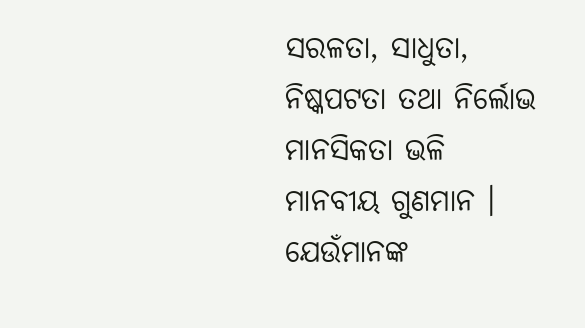ସରଳତା, ସାଧୁତା, ନିଷ୍କପଟତା ତଥା ନିର୍ଲୋଭ ମାନସିକତା ଭଳି ମାନବୀୟ ଗୁଣମାନ । ଯେଉଁମାନଙ୍କ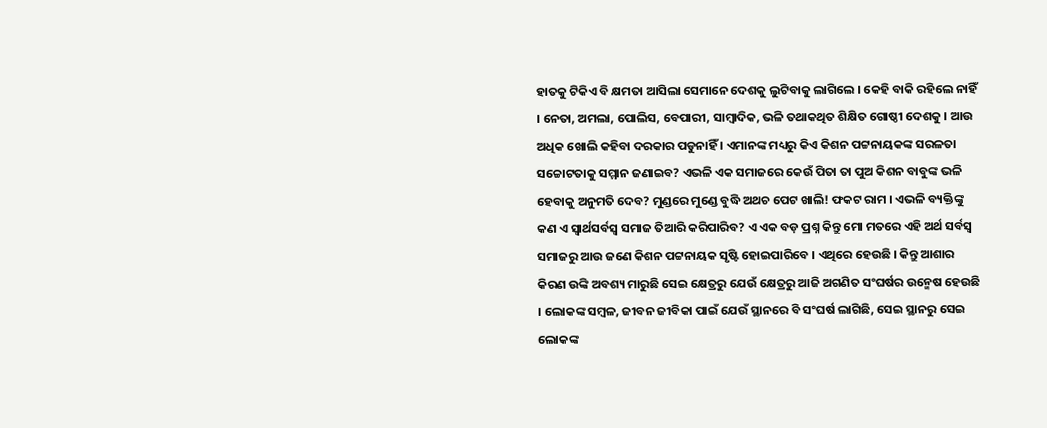ହାତକୁ ଟିକିଏ ବି କ୍ଷମତା ଆସିଲା ସେମାନେ ଦେଶକୁ ଲୁଟିବାକୁ ଲାଗିଲେ । କେହି ବାକି ରହିଲେ ନାହିଁ । ନେତା, ଅମଲା, ପୋଲିସ, ବେପାରୀ, ସାମ୍ବାଦିକ, ଭଳି ତଥାକଥିତ ଶିକ୍ଷିତ ଗୋଷ୍ଠୀ ଦେଶକୁ । ଆଉ ଅଧିକ ଖୋଲି କହିବା ଦରକାର ପଡୁନାହିଁ । ଏମାନଙ୍କ ମଧ୍ୟରୁ କିଏ କିଶନ ପଟ୍ଟନାୟକଙ୍କ ସରଳତା ସଚ୍ଚୋଟତାକୁ ସମ୍ମାନ ଜଣାଇବ? ଏଭଳି ଏକ ସମାଜରେ କେଉଁ ପିତା ତା ପୁଅ କିଶନ ବାବୁଙ୍କ ଭଳି ହେବାକୁ ଅନୁମତି ଦେବ? ମୁଣ୍ଡରେ ମୁଣ୍ଡେ ବୁଦ୍ଧି ଅଥଚ ପେଟ ଖାଲି! ଫକଟ ରାମ । ଏଭଳି ବ୍ୟକ୍ତିଙ୍କୁ କଣ ଏ ସ୍ୱାର୍ଥସର୍ବସ୍ୱ ସମାଜ ତିଆରି କରିପାରିବ? ଏ ଏକ ବଡ଼ ପ୍ରଶ୍ନ କିନ୍ତୁ ମୋ ମତରେ ଏହି ଅର୍ଥ ସର୍ବସ୍ୱ ସମାଜରୁ ଆଉ ଜଣେ କିଶନ ପଟ୍ଟନାୟକ ସୃଷ୍ଟି ହୋଇପାରିବେ । ଏଥିରେ ହେଉଛି । କିନ୍ତୁ ଆଶାର କିରଣ ଉଙ୍କି ଅବଶ୍ୟ ମାରୁଛି ସେଇ କ୍ଷେତ୍ରରୁ ଯେଉଁ କ୍ଷେତ୍ରରୁ ଆଜି ଅଗଣିତ ସଂଘର୍ଷର ଉନ୍ମେଷ ହେଉଛି । ଲୋକଙ୍କ ସମ୍ବଳ, ଜୀବନ ଜୀବିକା ପାଇଁ ଯେଉଁ ସ୍ଥାନରେ ବି ସଂଘର୍ଷ ଲାଗିଛି, ସେଇ ସ୍ଥାନରୁ ସେଇ ଲୋକଙ୍କ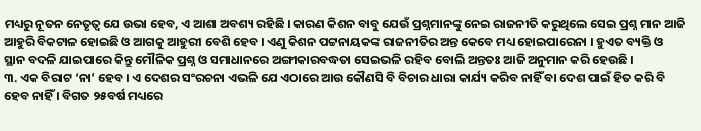ମଧ୍ୟରୁ ନୂତନ ନେତୃତ୍ୱ ଯେ ଉଭା ହେବ, ଏ ଆଶା ଅବଶ୍ୟ ରହିଛି । କାରଣ କିଶନ ବାବୁ ଯେଉଁ ପ୍ରଶ୍ନମାନଙ୍କୁ ନେଇ ରାଜନୀତି କରୁଥିଲେ ସେଇ ପ୍ରଶ୍ନ ମାନ ଆଜି ଆହୁରି ବିକଟାଳ ହୋଇଛି ଓ ଆଗକୁ ଆହୁରୀ ବେଶି ହେବ । ଏଣୁ କିଶନ ପଟ୍ଟନାୟକଙ୍କ ରାଜନୀତିର ଅନ୍ତ କେବେ ମଧ୍ୟ ହୋଇପାରେନା । ହୁଏତ ବ୍ୟକ୍ତି ଓ ସ୍ଥାନ ବଦଳି ଯାଇପାରେ କିନ୍ତୁ ମୌଳିକ ପ୍ରଶ୍ନ ଓ ସମାଧାନରେ ଅଙ୍ଗୀକାରବଦ୍ଧତା ସେଇଭଳି ରହିବ ବୋଲି ଅନ୍ତତଃ ଆଜି ଅନୁମାନ କରି ହେଉଛି ।
୩. ଏକ ବିରାଟ ‘ନା’ ହେବ । ଏ ଦେଶର ସଂରଚନା ଏଭଳି ଯେ ଏଠାରେ ଆଉ କୌଣସି ବି ବିଚାର ଧାରା କାର୍ଯ୍ୟ କରିବ ନାହିଁ ବା ଦେଶ ପାଇଁ ହିତ କରି ବି ହେବ ନାହିଁ । ବିଗତ ୨୫ବର୍ଷ ମଧ୍ୟରେ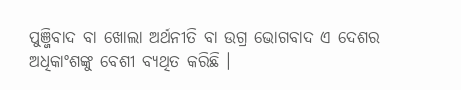ପୁଞ୍ଜିବାଦ ବା ଖୋଲା ଅର୍ଥନୀତି ବା ଉଗ୍ର ଭୋଗବାଦ ଏ ଦେଶର ଅଧିକାଂଶଙ୍କୁ ବେଶୀ ବ୍ୟଥିତ କରିଛି ।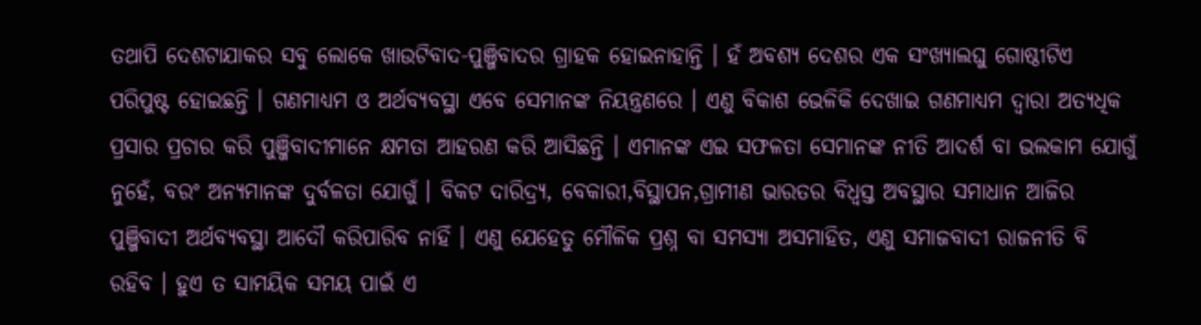ତଥାପି ଦେଶଟାଯାକର ସବୁ ଲୋକେ ଖାଉଟିବାଦ-ପୁଞ୍ଜିବାଦର ଗ୍ରାହକ ହୋଇନାହାନ୍ତି । ହଁ ଅବଶ୍ୟ ଦେଶର ଏକ ସଂଖ୍ୟାଲଘୁ ଗୋଷ୍ଠୀଟିଏ ପରିପୁଷ୍ଟ ହୋଇଛନ୍ତି । ଗଣମାଧ୍ୟମ ଓ ଅର୍ଥବ୍ୟବସ୍ଥା ଏବେ ସେମାନଙ୍କ ନିୟନ୍ତ୍ରଣରେ । ଏଣୁ ବିକାଶ ଭେଳିକି ଦେଖାଇ ଗଣମାଧ୍ୟମ ଦ୍ୱାରା ଅତ୍ୟଧିକ ପ୍ରସାର ପ୍ରଚାର କରି ପୁଞ୍ଜିବାଦୀମାନେ କ୍ଷମତା ଆହରଣ କରି ଆସିଛନ୍ତି । ଏମାନଙ୍କ ଏଇ ସଫଳତା ସେମାନଙ୍କ ନୀତି ଆଦର୍ଶ ବା ଭଲକାମ ଯୋଗୁଁ ନୁହେଁ, ବରଂ ଅନ୍ୟମାନଙ୍କ ଦୁର୍ବଳତା ଯୋଗୁଁ । ବିକଟ ଦାରିଦ୍ର୍ୟ, ବେକାରୀ,ବିସ୍ଥାପନ,ଗ୍ରାମୀଣ ଭାରତର ବିଧ୍ୱସ୍ତ ଅବସ୍ଥାର ସମାଧାନ ଆଜିର ପୁଞ୍ଜିବାଦୀ ଅର୍ଥବ୍ୟବସ୍ଥା ଆଦୌ କରିପାରିବ ନାହିଁ । ଏଣୁ ଯେହେତୁ ମୌଳିକ ପ୍ରଶ୍ନ ବା ସମସ୍ୟା ଅସମାହିତ, ଏଣୁ ସମାଜବାଦୀ ରାଜନୀତି ବି ରହିବ । ହୁଏ ତ ସାମୟିକ ସମୟ ପାଇଁ ଏ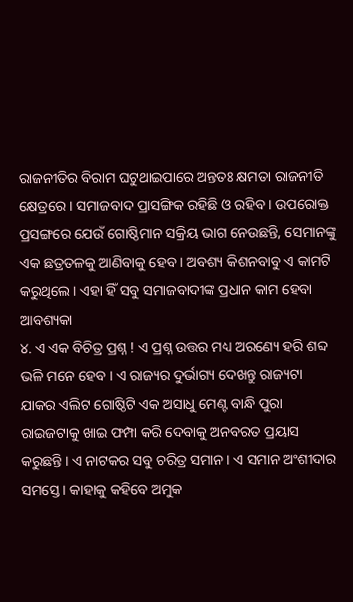ରାଜନୀତିର ବିରାମ ଘଟୁଥାଇପାରେ ଅନ୍ତତଃ କ୍ଷମତା ରାଜନୀତି କ୍ଷେତ୍ରରେ । ସମାଜବାଦ ପ୍ରାସଙ୍ଗିକ ରହିଛି ଓ ରହିବ । ଉପରୋକ୍ତ ପ୍ରସଙ୍ଗରେ ଯେଉଁ ଗୋଷ୍ଠିମାନ ସକ୍ରିୟ ଭାଗ ନେଉଛନ୍ତି, ସେମାନଙ୍କୁ ଏକ ଛତ୍ରତଳକୁ ଆଣିବାକୁ ହେବ । ଅବଶ୍ୟ କିଶନବାବୁ ଏ କାମଟି କରୁଥିଲେ । ଏହା ହିଁ ସବୁ ସମାଜବାଦୀଙ୍କ ପ୍ରଧାନ କାମ ହେବା ଆବଶ୍ୟକା
୪. ଏ ଏକ ବିଚିତ୍ର ପ୍ରଶ୍ନ ! ଏ ପ୍ରଶ୍ନ ଉତ୍ତର ମଧ୍ୟ ଅରଣ୍ୟେ ହରି ଶବ୍ଦ ଭଳି ମନେ ହେବ । ଏ ରାଜ୍ୟର ଦୁର୍ଭାଗ୍ୟ ଦେଖନ୍ତୁ ରାଜ୍ୟଟା ଯାକର ଏଲିଟ ଗୋଷ୍ଠିଟି ଏକ ଅସାଧୁ ମେଣ୍ଟ ବାନ୍ଧି ପୁରା ରାଇଜଟାକୁ ଖାଇ ଫମ୍ପା କରି ଦେବାକୁ ଅନବରତ ପ୍ରୟାସ କରୁଛନ୍ତି । ଏ ନାଟକର ସବୁ ଚରିତ୍ର ସମାନ । ଏ ସମାନ ଅଂଶୀଦାର ସମସ୍ତେ । କାହାକୁ କହିବେ ଅମୁକ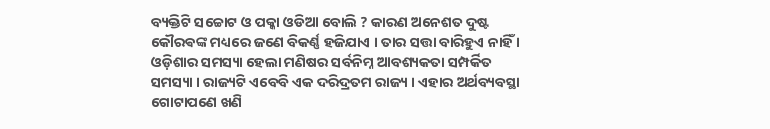ବ୍ୟକ୍ତିଟି ସଚ୍ଚୋଟ ଓ ପକ୍କା ଓଡିଆ ବୋଲି ? କାରଣ ଅନେଶତ ଦୁଷ୍ଟ କୌରଵଙ୍କ ମଧ୍ୟରେ ଜଣେ ବିକର୍ଣ୍ଣ ହଜିଯାଏ । ତାର ସତ୍ତା ବାରିହୁଏ ନାହିଁ ।
ଓଡ଼ିଶାର ସମସ୍ୟା ହେଲା ମଣିଷର ସର୍ବନିମ୍ନ ଆବଶ୍ୟକତା ସମ୍ପର୍କିତ ସମସ୍ୟା । ରାଜ୍ୟଟି ଏବେବି ଏକ ଦରିଦ୍ରତମ ରାଜ୍ୟ । ଏହାର ଅର୍ଥବ୍ୟବସ୍ଥା ଗୋଟାପଣେ ଖଣି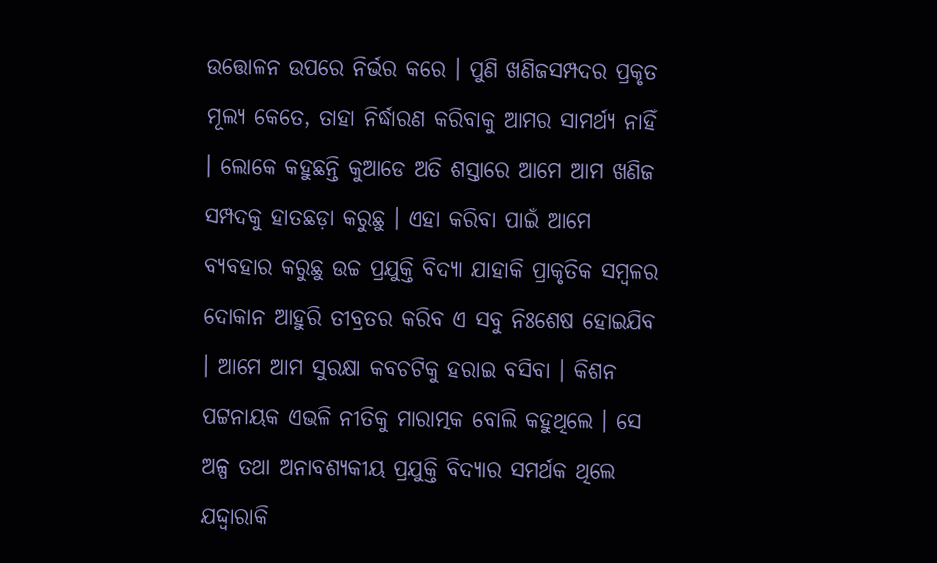ଉତ୍ତୋଳନ ଉପରେ ନିର୍ଭର କରେ । ପୁଣି ଖଣିଜସମ୍ପଦର ପ୍ରକୃତ ମୂଲ୍ୟ କେତେ, ତାହା ନିର୍ଦ୍ଧାରଣ କରିବାକୁ ଆମର ସାମର୍ଥ୍ୟ ନାହିଁ । ଲୋକେ କହୁଛନ୍ତି କୁଆଡେ ଅତି ଶସ୍ତାରେ ଆମେ ଆମ ଖଣିଜ ସମ୍ପଦକୁ ହାତଛଡ଼ା କରୁଛୁ । ଏହା କରିବା ପାଇଁ ଆମେ ବ୍ୟବହାର କରୁଛୁ ଉଚ୍ଚ ପ୍ରଯୁକ୍ତି ବିଦ୍ୟା ଯାହାକି ପ୍ରାକୃତିକ ସମ୍ବଳର ଦୋକାନ ଆହୁରି ତୀବ୍ରତର କରିବ ଏ ସବୁ ନିଃଶେଷ ହୋଇଯିବ । ଆମେ ଆମ ସୁରକ୍ଷା କବଚଟିକୁ ହରାଇ ବସିବା । କିଶନ ପଟ୍ଟନାୟକ ଏଭଳି ନୀତିକୁ ମାରାତ୍ମକ ବୋଲି କହୁଥିଲେ । ସେ ଅଳ୍ପ ତଥା ଅନାବଶ୍ୟକୀୟ ପ୍ରଯୁକ୍ତି ବିଦ୍ୟାର ସମର୍ଥକ ଥିଲେ ଯଦ୍ଦ୍ୱାରାକି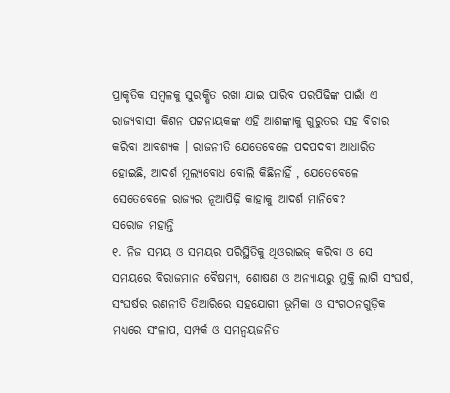ପ୍ରାକୃତିକ ସମ୍ବଳକୁ ସୁରକ୍ଷିତ ରଖା ଯାଇ ପାରିବ ପରପିଢିଙ୍କ ପାଇାଁ ଏ ରାଜ୍ୟବାସୀ କିଶନ ପଟ୍ଟନାୟକଙ୍କ ଏହି ଆଶଙ୍କାକୁ ଗୁରୁତର ସହ ବିଚାର କରିବା ଆବଶ୍ୟକ । ରାଜନୀତି ଯେତେବେଳେ ପଦପଦବୀ ଆଧାରିତ ହୋଇଛି, ଆଦର୍ଶ ମୂଲ୍ୟବୋଧ ବୋଲି କିଛିନାହିଁ , ଯେତେବେଳେ ସେତେବେଳେ ରାଜ୍ୟର ନୂଆପିଢ଼ି କାହାକୁ ଆଦର୍ଶ ମାନିବେ?
ସରୋଜ ମହାନ୍ତି
୧. ନିଜ ସମୟ ଓ ସମୟର ପରିସ୍ଥିତିକୁ ଥିଓରାଇଜ୍ କରିବା ଓ ସେ ସମୟରେ ବିରାଜମାନ ବୈଷମ୍ୟ, ଶୋଷଣ ଓ ଅନ୍ୟାୟରୁ ମୁକ୍ତି ଲାଗି ସଂଘର୍ଷ, ସଂଘର୍ଷର ରଣନୀତି ତିଆରିରେ ସହଯୋଗୀ ଭୂମିକା ଓ ସଂଗଠନଗୁଡ଼ିକ ମଧ୍ୟରେ ସଂଳାପ, ସମ୍ପର୍କ ଓ ସମନ୍ୱୟଜନିତ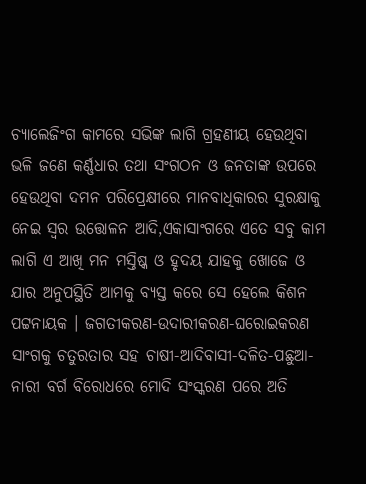ଚ୍ୟାଲେଜିଂଗ କାମରେ ସଭିଙ୍କ ଲାଗି ଗ୍ରହଣୀୟ ହେଉଥିବା ଭଳି ଜଣେ କର୍ଣ୍ଣଧାର ତଥା ସଂଗଠନ ଓ ଜନତାଙ୍କ ଉପରେ ହେଉଥିବା ଦମନ ପରିପ୍ରେକ୍ଷୀରେ ମାନବାଧିକାରର ସୁରକ୍ଷାକୁ ନେଇ ସ୍ୱର ଉତ୍ତୋଳନ ଆଦି,ଏକାସାଂଗରେ ଏତେ ସବୁ କାମ ଲାଗି ଏ ଆଖି ମନ ମସ୍ତିଷ୍କ ଓ ହୃଦୟ ଯାହକୁ ଖୋଜେ ଓ ଯାର ଅନୁପସ୍ଥିତି ଆମକୁ ବ୍ୟସ୍ତ କରେ ସେ ହେଲେ କିଶନ ପଟ୍ଟନାୟକ । ଜଗତୀକରଣ-ଉଦାରୀକରଣ-ଘରୋଇକରଣ ସାଂଗକୁ ଚତୁରତାର ସହ ଚାଷୀ-ଆଦିବାସୀ-ଦଳିତ-ପଛୁଆ-ନାରୀ ବର୍ଗ ବିରୋଧରେ ମୋଦି ସଂସ୍କରଣ ପରେ ଅତି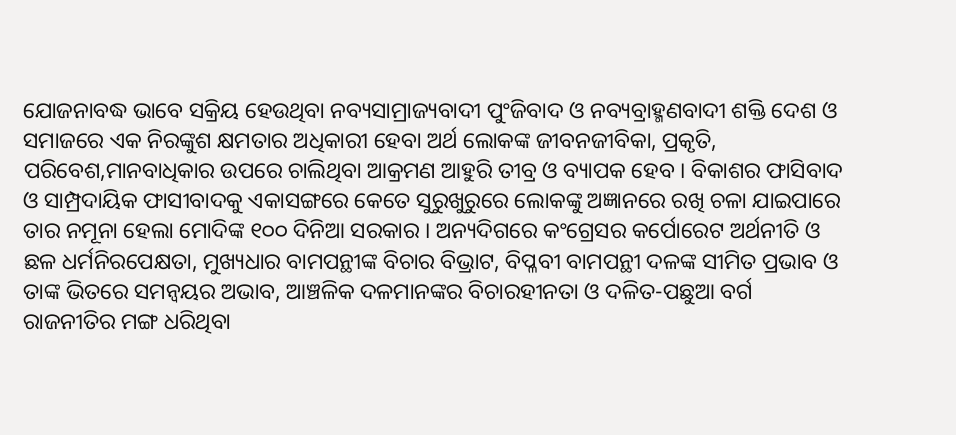ଯୋଜନାବଦ୍ଧ ଭାବେ ସକ୍ରିୟ ହେଉଥିବା ନବ୍ୟସାମ୍ରାଜ୍ୟବାଦୀ ପୁଂଜିବାଦ ଓ ନବ୍ୟବ୍ରାହ୍ମଣବାଦୀ ଶକ୍ତି ଦେଶ ଓ ସମାଜରେ ଏକ ନିରଙ୍କୁଶ କ୍ଷମତାର ଅଧିକାରୀ ହେବା ଅର୍ଥ ଲୋକଙ୍କ ଜୀବନଜୀବିକା, ପ୍ରକୃତି, ପରିବେଶ,ମାନବାଧିକାର ଉପରେ ଚାଲିଥିବା ଆକ୍ରମଣ ଆହୁରି ତୀବ୍ର ଓ ବ୍ୟାପକ ହେବ । ବିକାଶର ଫାସିବାଦ ଓ ସାମ୍ପ୍ରଦାୟିକ ଫାସୀବାଦକୁ ଏକାସଙ୍ଗରେ କେତେ ସୁରୁଖୁରୁରେ ଲୋକଙ୍କୁ ଅଜ୍ଞାନରେ ରଖି ଚଳା ଯାଇପାରେ ତାର ନମୂନା ହେଲା ମୋଦିଙ୍କ ୧୦୦ ଦିନିଆ ସରକାର । ଅନ୍ୟଦିଗରେ କଂଗ୍ରେସର କର୍ପୋରେଟ ଅର୍ଥନୀତି ଓ ଛଳ ଧର୍ମନିରପେକ୍ଷତା, ମୁଖ୍ୟଧାର ବାମପନ୍ଥୀଙ୍କ ବିଚାର ବିଭ୍ରାଟ, ବିପ୍ଳବୀ ବାମପନ୍ଥୀ ଦଳଙ୍କ ସୀମିତ ପ୍ରଭାବ ଓ ତାଙ୍କ ଭିତରେ ସମନ୍ୱୟର ଅଭାବ, ଆଞ୍ଚଳିକ ଦଳମାନଙ୍କର ବିଚାରହୀନତା ଓ ଦଳିତ-ପଛୁଆ ବର୍ଗ ରାଜନୀତିର ମଙ୍ଗ ଧରିଥିବା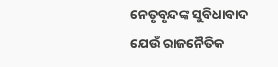ନେତୃବୃନ୍ଦଙ୍କ ସୁବିଧାବାଦ ଯେଉଁ ରାଜନୈତିକ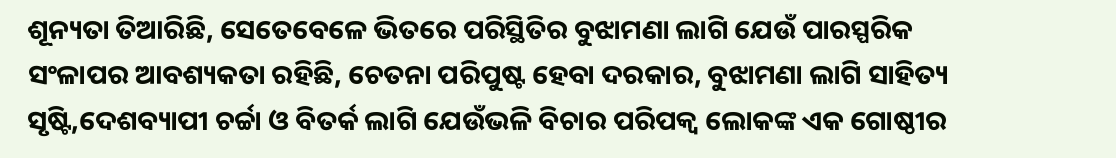ଶୂନ୍ୟତା ତିଆରିଛି, ସେତେବେଳେ ଭିତରେ ପରିସ୍ଥିତିର ବୁଝାମଣା ଲାଗି ଯେଉଁ ପାରସ୍ପରିକ ସଂଳାପର ଆବଶ୍ୟକତା ରହିଛି, ଚେତନା ପରିପୁଷ୍ଟ ହେବା ଦରକାର, ବୁଝାମଣା ଲାଗି ସାହିତ୍ୟ ସୃଷ୍ଟି,ଦେଶବ୍ୟାପୀ ଚର୍ଚ୍ଚା ଓ ବିତର୍କ ଲାଗି ଯେଉଁଭଳି ବିଚାର ପରିପକ୍ୱ ଲୋକଙ୍କ ଏକ ଗୋଷ୍ଠୀର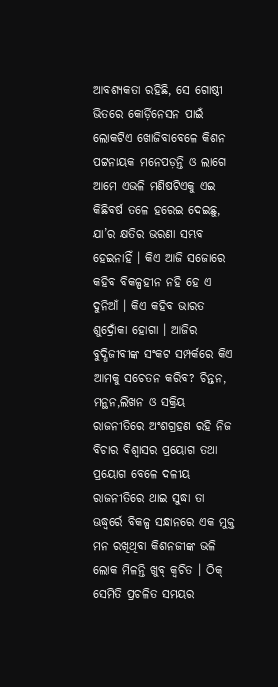ଆବଶ୍ୟକତା ରହିଛି, ସେ ଗୋଷ୍ଠୀ ଭିତରେ କୋର୍ଡ଼ିନେସନ ପାଇଁ ଲୋକଟିଏ ଖୋଜିବାବେଳେ କିଶନ ପଟ୍ଟନାୟକ ମନେପଡ଼ନ୍ତି ଓ ଲାଗେ ଆମେ ଏଭଳି ମଣିଷଟିଏକୁ ଏଇ କିଛିବର୍ଷ ତଳେ ହରେଇ ଦେଇଛୁ, ଯା’ର କ୍ଷତିର ଭରଣା ସମ୍ଭବ ହେଇନାହିଁ । କିଏ ଆଜି ସଜୋରେ କହିବ ବିକଳ୍ପହୀନ ନହି ହେ ଏ ଦୁନିଆଁ । କିଏ କହିବ ଭାରତ ଶୁଦ୍ରୋଁକା ହୋଗା । ଆଜିର ବୁଦ୍ଧିଜୀବୀଙ୍କ ସଂକଟ ସମ୍ପର୍କରେ କିଏ ଆମକୁ ସଚେତନ କରିବ? ଚିନ୍ତନ, ମନ୍ଥନ,ଲିଖନ ଓ ସକ୍ରିୟ ରାଜନୀତିରେ ଅଂଶଗ୍ରହଣ ରହି ନିଜ ବିଚାର ବିଶ୍ୱାସର ପ୍ରୟୋଗ ତଥା ପ୍ରୟୋଗ ବେଳେ ଦଳୀୟ ରାଜନୀତିରେ ଥାଇ ସୁଦ୍ଧା ତା ଊଦ୍ଧ୍ୱର୍ରେ ବିକଳ୍ପ ସନ୍ଧାନରେ ଏକ ମୁକ୍ତ ମନ ରଖିଥିବା କିଶନଜୀଙ୍କ ଭଳି ଲୋକ ମିଳନ୍ତି ଖୁବ୍ କ୍ୱଚିତ । ଠିକ୍ ସେମିତି ପ୍ରଚଳିତ ସମୟର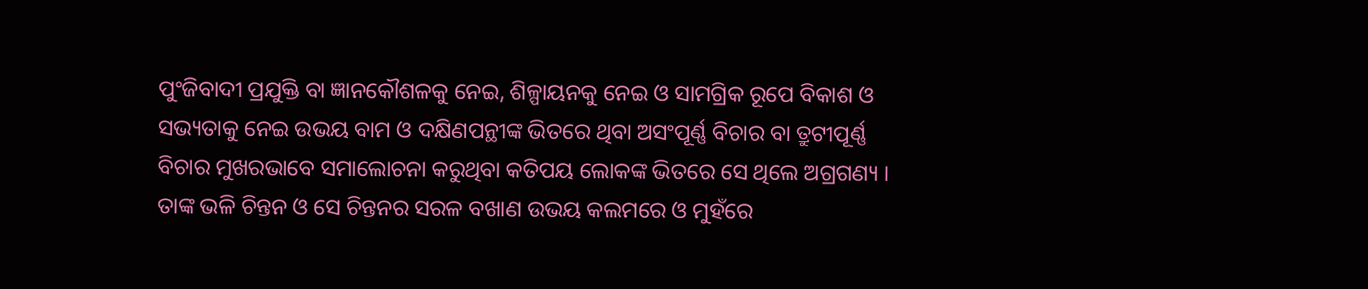ପୁଂଜିବାଦୀ ପ୍ରଯୁକ୍ତି ବା ଜ୍ଞାନକୌଶଳକୁ ନେଇ, ଶିଳ୍ପାୟନକୁ ନେଇ ଓ ସାମଗ୍ରିକ ରୂପେ ବିକାଶ ଓ ସଭ୍ୟତାକୁ ନେଇ ଉଭୟ ବାମ ଓ ଦକ୍ଷିଣପନ୍ଥୀଙ୍କ ଭିତରେ ଥିବା ଅସଂପୂର୍ଣ୍ଣ ବିଚାର ବା ତ୍ରୁଟୀପୂର୍ଣ୍ଣ ବିଚାର ମୁଖରଭାବେ ସମାଲୋଚନା କରୁଥିବା କତିପୟ ଲୋକଙ୍କ ଭିତରେ ସେ ଥିଲେ ଅଗ୍ରଗଣ୍ୟ । ତାଙ୍କ ଭଳି ଚିନ୍ତନ ଓ ସେ ଚିନ୍ତନର ସରଳ ବଖାଣ ଉଭୟ କଲମରେ ଓ ମୁହଁରେ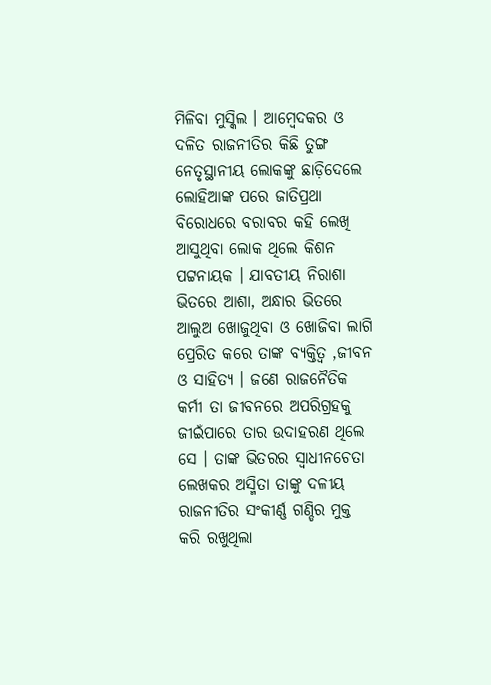ମିଳିବା ମୁସ୍କିଲ । ଆମ୍ବେଦକର ଓ ଦଳିତ ରାଜନୀତିର କିଛି ତୁଙ୍ଗ ନେତୃସ୍ଥାନୀୟ ଲୋକଙ୍କୁ ଛାଡ଼ିଦେଲେ ଲୋହିଆଙ୍କ ପରେ ଜାତିପ୍ରଥା ବିରୋଧରେ ବରାବର କହି ଲେଖି ଆସୁଥିବା ଲୋକ ଥିଲେ କିଶନ ପଟ୍ଟନାୟକ । ଯାବତୀୟ ନିରାଶା ଭିତରେ ଆଶା, ଅନ୍ଧାର ଭିତରେ ଆଲୁଅ ଖୋଜୁଥିବା ଓ ଖୋଜିବା ଲାଗି ପ୍ରେରିତ କରେ ତାଙ୍କ ବ୍ୟକ୍ତିତ୍ୱ ,ଜୀବନ ଓ ସାହିତ୍ୟ । ଜଣେ ରାଜନୈତିକ କର୍ମୀ ତା ଜୀବନରେ ଅପରିଗ୍ରହକୁ ଜୀଇଁପାରେ ତାର ଉଦାହରଣ ଥିଲେ ସେ । ତାଙ୍କ ଭିତରର ସ୍ୱାଧୀନଚେତା ଲେଖକର ଅସ୍ମିତା ତାଙ୍କୁ ଦଳୀୟ ରାଜନୀତିର ସଂକୀର୍ଣ୍ଣ ଗଣ୍ଡିର ମୁକ୍ତ କରି ରଖୁଥିଲା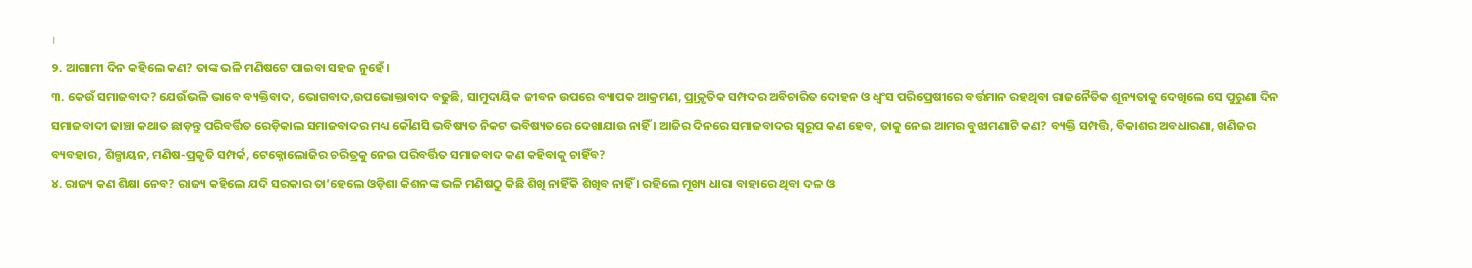।
୨. ଆଗାମୀ ଦିନ କହିଲେ କଣ? ତାଙ୍କ ଭଳି ମଣିଷଟେ ପାଇବା ସହଜ ନୁହେଁ ।
୩. କେଉଁ ସମାଜବାଦ? ଯେଉଁଭଳି ଭାବେ ବ୍ୟକ୍ତିବାଦ, ଭୋଗବାଦ,ଉପଭୋକ୍ତାବାଦ ବଢୁଛି, ସାମୁଦାୟିକ ଜୀବନ ଉପରେ ବ୍ୟାପକ ଆକ୍ରମଣ, ପ୍ର୍ରାକୃତିକ ସମ୍ପଦର ଅବିଚାରିତ ଦୋହନ ଓ ଧ୍ୱଂସ ପରିପ୍ରେଷୀରେ ବର୍ତ୍ତମାନ ରହଥିବା ରାଜନୈତିକ ଶୂନ୍ୟତାକୁ ଦେଖିଲେ ସେ ପୁରୁଣା ଦିନ ସମାଜବାଦୀ ଢାଞ୍ଚା କଥାତ ଛାଡ଼ନ୍ତୁ ପରିବର୍ତ୍ତିତ ରେଡ଼ିକାଲ ସମାଜବାଦର ମଧ୍ୟ କୌଣସି ଭବିଷ୍ୟତ ନିକଟ ଭବିଷ୍ୟତରେ ଦେଖାଯାଉ ନାହିଁ । ଆଜିର ଦିନରେ ସମାଜବାଦର ସ୍ୱରୂପ କଣ ହେବ, ତାକୁ ନେଇ ଆମର ବୁଝାମଣାଟି କଣ? ବ୍ୟକ୍ତି ସମ୍ପତ୍ତି, ବିକାଶର ଅବଧାରଣା, ଖଣିଜର ବ୍ୟବହାର, ଶିଳ୍ପାୟନ, ମଣିଷ-ପ୍ରକୃତି ସମ୍ପର୍କ, ଟେକ୍ନୋଲୋଜିର ଚରିତ୍ରକୁ ନେଇ ପରିବର୍ତ୍ତିତ ସମାଜବାଦ କଣ କହିବାକୁ ଚାହିଁବ?
୪. ରାଜ୍ୟ କଣ ଶିକ୍ଷା ନେବ? ରାଜ୍ୟ କହିଲେ ଯଦି ସରକାର ତା’ହେଲେ ଓଡ଼ିଶା କିଶନଙ୍କ ଭଳି ମଣିଷଠୁ କିଛି ଶିଖି ନାହିଁକି ଶିଖିବ ନାହିଁ । ରହିଲେ ମୂଖ୍ୟ ଧାରା ବାହାରେ ଥିବା ଦଳ ଓ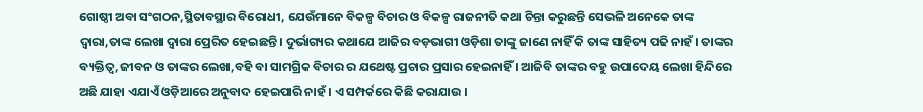ଗୋଷ୍ଠୀ ଅବା ସଂଗଠନ,ସ୍ଥିତାବସ୍ଥାର ବିରୋଧୀ, ଯେଉଁମାନେ ବିକଳ୍ପ ବିଚାର ଓ ବିକଳ୍ପ ରାଜନୀତି କଥା ଚିନ୍ତା କରୁଛନ୍ତି ସେଭଳି ଅନେକେ ତାଙ୍କ ଦ୍ୱାରା,ତାଙ୍କ ଲେଖା ଦ୍ୱାରା ପ୍ରେରିତ ହେଇଛନ୍ତି । ଦୁର୍ଭାଗ୍ୟର କଥାଯେ ଆଜିର ବଡ଼ଭାଗୀ ଓଡ଼ିଶା ତାଙ୍କୁ ଜାଣେ ନାହିଁ କି ତାଙ୍କ ସାହିତ୍ୟ ପଢି ନାହଁ । ତାଙ୍କର ବ୍ୟକ୍ତିତ୍ୱ,ଜୀବନ ଓ ତାଙ୍କର ଲେଖା,ବହି ବା ସାମଗ୍ରିକ ବିଚାର ର ଯଥେଷ୍ଟ ପ୍ରଚାର ପ୍ରସାର ହେଇନାହିଁ । ଆଜିବି ତାଙ୍କର ବହୁ ଉପାଦେୟ ଲେଖା ହିନ୍ଦିରେ ଅଛି ଯାହା ଏଯାଏଁ ଓଡ଼ିଆରେ ଅନୁବାଦ ହେଇପାରି ନାହଁ । ଏ ସମ୍ପର୍କରେ କିଛି କରାଯାଉ ।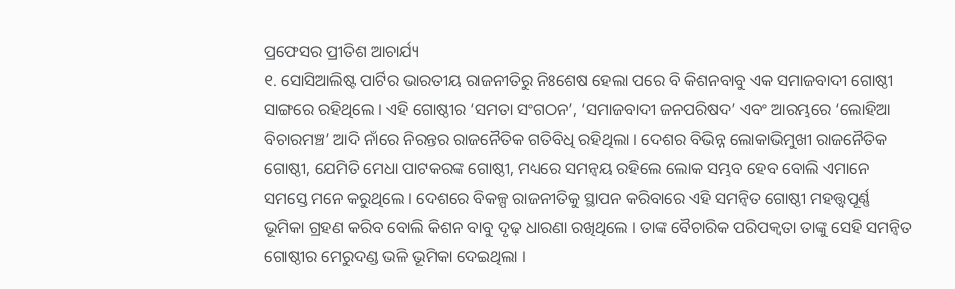ପ୍ରଫେସର ପ୍ରୀତିଶ ଆଚାର୍ଯ୍ୟ
୧. ସୋସିଆଲିଷ୍ଟ ପାର୍ଟିର ଭାରତୀୟ ରାଜନୀତିରୁ ନିଃଶେଷ ହେଲା ପରେ ବି କିଶନବାବୁ ଏକ ସମାଜବାଦୀ ଗୋଷ୍ଠୀ ସାଙ୍ଗରେ ରହିଥିଲେ । ଏହି ଗୋଷ୍ଠୀର ‘ସମତା ସଂଗଠନ’, ‘ସମାଜବାଦୀ ଜନପରିଷଦ’ ଏବଂ ଆରମ୍ଭରେ ‘ଲୋହିଆ ବିଚାରମଞ୍ଚ’ ଆଦି ନାଁରେ ନିରନ୍ତର ରାଜନୈତିକ ଗତିବିଧି ରହିଥିଲା । ଦେଶର ବିଭିନ୍ନ ଲୋକାଭିମୁଖୀ ରାଜନୈତିକ ଗୋଷ୍ଠୀ, ଯେମିତି ମେଧା ପାଟକରଙ୍କ ଗୋଷ୍ଠୀ, ମଧ୍ୟରେ ସମନ୍ୱୟ ରହିଲେ ଲୋକ ସମ୍ଭବ ହେବ ବୋଲି ଏମାନେ ସମସ୍ତେ ମନେ କରୁଥିଲେ । ଦେଶରେ ବିକଳ୍ପ ରାଜନୀତିକୁ ସ୍ଥାପନ କରିବାରେ ଏହି ସମନ୍ୱିତ ଗୋଷ୍ଠୀ ମହତ୍ତ୍ୱପୂର୍ଣ୍ଣ ଭୂମିକା ଗ୍ରହଣ କରିବ ବୋଲି କିଶନ ବାବୁ ଦୃଢ଼ ଧାରଣା ରଖିଥିଲେ । ତାଙ୍କ ବୈଚାରିକ ପରିପକ୍ୱତା ତାଙ୍କୁ ସେହି ସମନ୍ୱିତ ଗୋଷ୍ଠୀର ମେରୁଦଣ୍ଡ ଭଳି ଭୂମିକା ଦେଇଥିଲା ।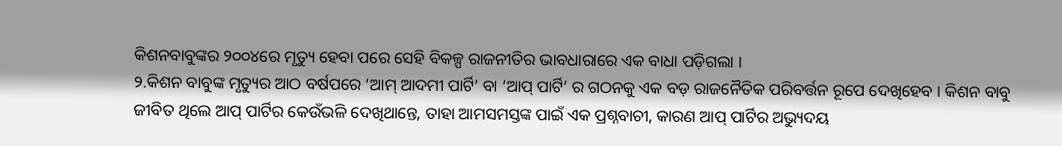କିଶନବାବୁଙ୍କର ୨୦୦୪ରେ ମୃତ୍ୟୁ ହେବା ପରେ ସେହି ବିକଳ୍ପ ରାଜନୀତିର ଭାବଧାରାରେ ଏକ ବାଧା ପଡ଼ିଗଲା ।
୨.କିଶନ ବାବୁଙ୍କ ମୃତ୍ୟୁର ଆଠ ବର୍ଷପରେ ‘ଆମ୍ ଆଦମୀ ପାର୍ଟି’ ବା ‘ଆପ୍ ପାର୍ଟି’ ର ଗଠନକୁ ଏକ ବଡ଼ ରାଜନୈତିକ ପରିବର୍ତ୍ତନ ରୂପେ ଦେଖିହେବ । କିଶନ ବାବୁ ଜୀବିତ ଥିଲେ ଆପ୍ ପାର୍ଟିର କେଉଁଭଳି ଦେଖିଥାନ୍ତେ, ତାହା ଆମସମସ୍ତଙ୍କ ପାଇଁ ଏକ ପ୍ରଶ୍ନବାଚୀ, କାରଣ ଆପ୍ ପାର୍ଟିର ଅଭ୍ୟୁଦୟ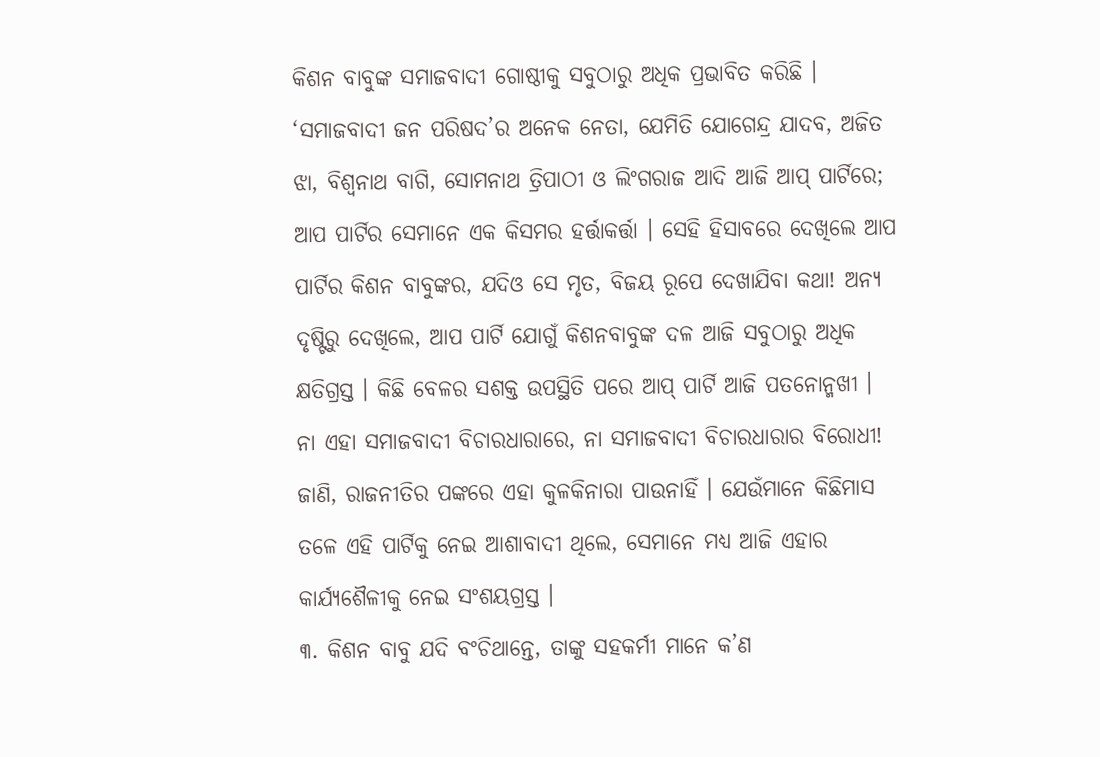କିଶନ ବାବୁଙ୍କ ସମାଜବାଦୀ ଗୋଷ୍ଠୀକୁ ସବୁଠାରୁ ଅଧିକ ପ୍ରଭାବିତ କରିଛି । ‘ସମାଜବାଦୀ ଜନ ପରିଷଦ’ର ଅନେକ ନେତା, ଯେମିତି ଯୋଗେନ୍ଦ୍ର ଯାଦବ, ଅଜିତ ଝା, ବିଶ୍ୱନାଥ ବାଗି, ସୋମନାଥ ତ୍ରିପାଠୀ ଓ ଲିଂଗରାଜ ଆଦି ଆଜି ଆପ୍ ପାର୍ଟିରେ; ଆପ ପାର୍ଟିର ସେମାନେ ଏକ କିସମର ହର୍ତ୍ତାକର୍ତ୍ତା । ସେହି ହିସାବରେ ଦେଖିଲେ ଆପ ପାର୍ଟିର କିଶନ ବାବୁଙ୍କର, ଯଦିଓ ସେ ମୃତ, ବିଜୟ ରୂପେ ଦେଖାଯିବା କଥା! ଅନ୍ୟ ଦୃଷ୍ଟିରୁ ଦେଖିଲେ, ଆପ ପାର୍ଟି ଯୋଗୁଁ କିଶନବାବୁଙ୍କ ଦଳ ଆଜି ସବୁଠାରୁ ଅଧିକ କ୍ଷତିଗ୍ରସ୍ତ । କିଛି ବେଳର ସଶକ୍ତ ଉପସ୍ଥିତି ପରେ ଆପ୍ ପାର୍ଟି ଆଜି ପତନୋନ୍ମଖୀ । ନା ଏହା ସମାଜବାଦୀ ବିଚାରଧାରାରେ, ନା ସମାଜବାଦୀ ବିଚାରଧାରାର ବିରୋଧୀ! ଜାଣି, ରାଜନୀତିର ପଙ୍କରେ ଏହା କୁଳକିନାରା ପାଉନାହିଁ । ଯେଉଁମାନେ କିଛିମାସ ତଳେ ଏହି ପାର୍ଟିକୁ ନେଇ ଆଶାବାଦୀ ଥିଲେ, ସେମାନେ ମଧ୍ୟ ଆଜି ଏହାର କାର୍ଯ୍ୟଶୈଳୀକୁ ନେଇ ସଂଶୟଗ୍ରସ୍ତ ।
୩. କିଶନ ବାବୁ ଯଦି ବଂଚିଥାନ୍ତେ, ତାଙ୍କୁ ସହକର୍ମୀ ମାନେ କ’ଣ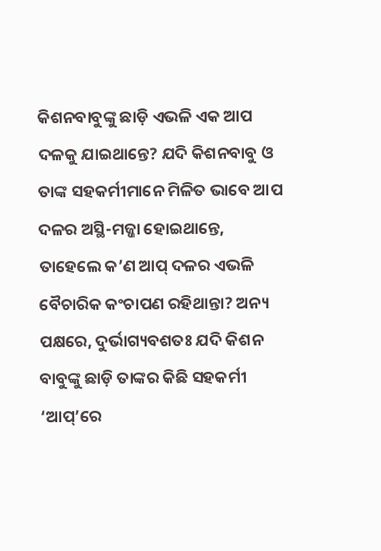କିଶନବାବୁଙ୍କୁ ଛାଡ଼ି ଏଭଳି ଏକ ଆପ ଦଳକୁ ଯାଇଥାନ୍ତେ? ଯଦି କିଶନବାବୁ ଓ ତାଙ୍କ ସହକର୍ମୀମାନେ ମିଳିତ ଭାବେ ଆପ ଦଳର ଅସ୍ଥି-ମଜ୍ଜା ହୋଇଥାନ୍ତେ, ତାହେଲେ କ’ଣ ଆପ୍ ଦଳର ଏଭଳି ବୈଚାରିକ କଂଚାପଣ ରହିଥାନ୍ତା? ଅନ୍ୟ ପକ୍ଷରେ, ଦୁର୍ଭାଗ୍ୟବଶତଃ ଯଦି କିଶନ ବାବୁଙ୍କୁ ଛାଡ଼ି ତାଙ୍କର କିଛି ସହକର୍ମୀ ‘ଆପ୍’ରେ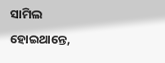ସାମିଲ ହୋଇଥାନ୍ତେ,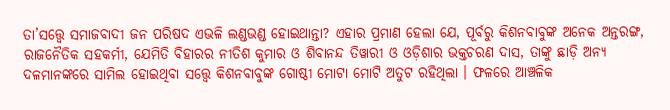ତା’ସତ୍ତ୍ୱେ ସମାଜବାଦୀ ଜନ ପରିଷଦ ଏଭଳି ଲଣ୍ଡଭଣ୍ଡ ହୋଇଥାନ୍ତା? ଏହାର ପ୍ରମାଣ ହେଲା ଯେ, ପୂର୍ବରୁ କିଶନବାବୁଙ୍କ ଅନେକ ଅନ୍ତରଙ୍ଗ, ରାଜନୈତିକ ସହକର୍ମୀ, ଯେମିତି ବିହାରର ନୀତିଶ କୁମାର ଓ ଶିବାନନ୍ଦ ତିୱାରୀ ଓ ଓଡ଼ିଶାର ଭକ୍ତଚରଣ ଦାସ, ତାଙ୍କୁ ଛାଡ଼ି ଅନ୍ୟ ଦଳମାନଙ୍କରେ ସାମିଲ ହୋଇଥିବା ସତ୍ତ୍ୱେ କିଶନବାବୁଙ୍କ ଗୋଷ୍ଠୀ ମୋଟା ମୋଟି ଅତୁଟ ରହିଥିଲା । ଫଳରେ ଆଞ୍ଚଳିକ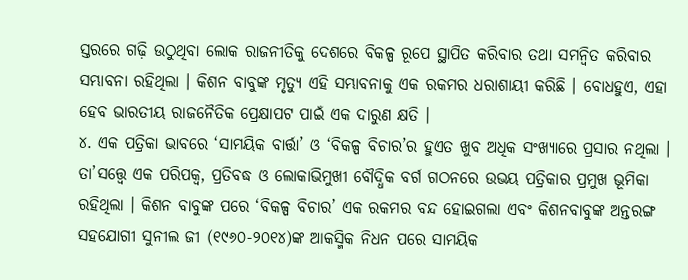ସ୍ତରରେ ଗଢ଼ି ଉଠୁଥିବା ଲୋକ ରାଜନୀତିକୁ ଦେଶରେ ବିକଳ୍ପ ରୂପେ ସ୍ଥାପିତ କରିବାର ତଥା ସମନ୍ୱିତ କରିବାର ସମ୍ଭାବନା ରହିଥିଲା । କିଶନ ବାବୁଙ୍କ ମୃତ୍ୟୁ ଏହି ସମ୍ଭାବନାକୁ ଏକ ରକମର ଧରାଶାୟୀ କରିଛି । ବୋଧହୁଏ, ଏହା ହେବ ଭାରତୀୟ ରାଜନୈତିକ ପ୍ରେକ୍ଷାପଟ ପାଇଁ ଏକ ଦାରୁଣ କ୍ଷତି ।
୪. ଏକ ପତ୍ରିକା ଭାବରେ ‘ସାମୟିକ ବାର୍ତ୍ତା’ ଓ ‘ବିକଳ୍ପ ବିଚାର’ର ହୁଏତ ଖୁବ ଅଧିକ ସଂଖ୍ୟାରେ ପ୍ରସାର ନଥିଲା । ତା’ସତ୍ତ୍ୱେ ଏକ ପରିପକ୍ୱ, ପ୍ରତିବଦ୍ଧ ଓ ଲୋକାଭିମୁଖୀ ବୌଦ୍ଧିକ ବର୍ଗ ଗଠନରେ ଉଭୟ ପତ୍ରିକାର ପ୍ରମୁଖ ଭୂମିକା ରହିଥିଲା । କିଶନ ବାବୁଙ୍କ ପରେ ‘ବିକଳ୍ପ ବିଚାର’ ଏକ ରକମର ବନ୍ଦ ହୋଇଗଲା ଏବଂ କିଶନବାବୁଙ୍କ ଅନ୍ତରଙ୍ଗ ସହଯୋଗୀ ସୁନୀଲ ଜୀ (୧୯୬୦-୨୦୧୪)ଙ୍କ ଆକସ୍ମିକ ନିଧନ ପରେ ସାମୟିକ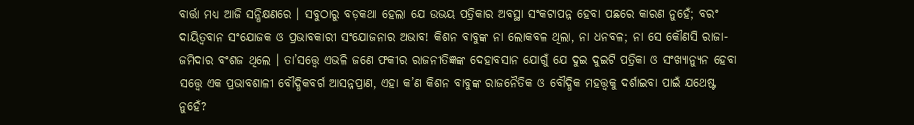ବାର୍ତ୍ତା ମଧ୍ୟ ଆଜି ସନ୍ଧିକ୍ଷଣରେ । ସବୁଠାରୁ ବଡ଼କଥା ହେଲା ଯେ ଉଭୟ ପତ୍ରିକାର ଅବସ୍ଥା ସଂକଟାପନ୍ନ ହେବା ପଛରେ କାରଣ ନୁହେଁ; ବରଂ ଦାୟିତ୍ୱବାନ ସଂଯୋଜକ ଓ ପ୍ରଭାବକାରୀ ସଂଯୋଜନାର ଅଭାବ! କିଶନ ବାବୁଙ୍କ ନା ଲୋକବଳ ଥିଲା, ନା ଧନବଳ; ନା ସେ କୌଣସି ରାଜା-ଜମିଦାର ବଂଶଜ ଥିଲେ । ତା’ସତ୍ତ୍ୱେ ଏଭଳି ଜଣେ ଫକୀର ରାଜନୀତିଜ୍ଞଙ୍କ ଦେହାବସାନ ଯୋଗୁଁ ଯେ ଦୁଇ ଦୁଇଟି ପତ୍ରିକା ଓ ସଂଖ୍ୟାନ୍ୟୁନ ହେବା ସତ୍ତ୍ୱେ ଏକ ପ୍ରଭାବଶାଳୀ ବୌଦ୍ଧିକବର୍ଗ ଆସନ୍ନପ୍ରାଣ, ଏହା କ’ଣ କିଶନ ବାବୁଙ୍କ ରାଜନୈତିକ ଓ ବୌଦ୍ଧିକ ମହତ୍ତ୍ୱକୁ ଦର୍ଶାଇବା ପାଇଁ ଯଥେଷ୍ଟ ନୁହେଁ?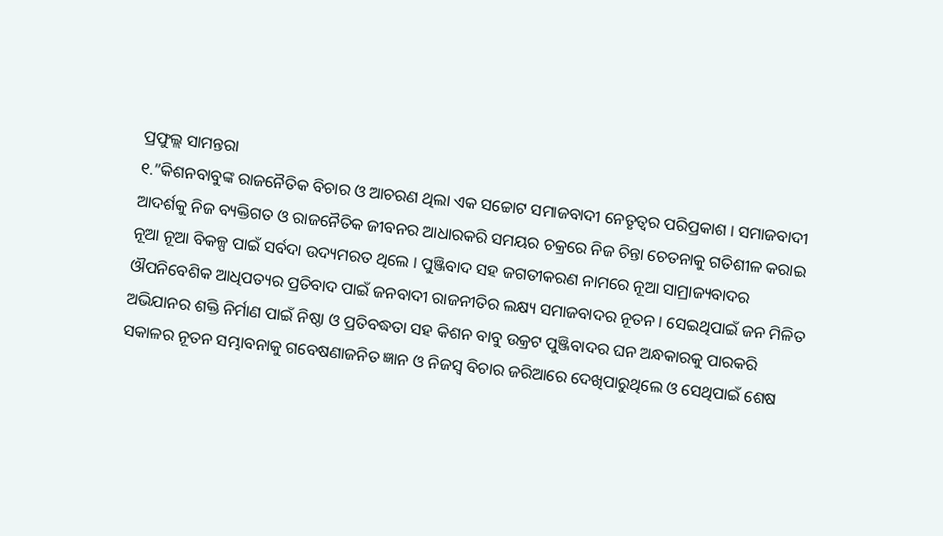ପ୍ରଫୁଲ୍ଲ ସାମନ୍ତରା
୧.”କିଶନବାବୁଙ୍କ ରାଜନୈତିକ ବିଚାର ଓ ଆଚରଣ ଥିଲା ଏକ ସଚ୍ଚୋଟ ସମାଜବାଦୀ ନେତୃତ୍ୱର ପରିପ୍ରକାଶ । ସମାଜବାଦୀ ଆଦର୍ଶକୁ ନିଜ ବ୍ୟକ୍ତିଗତ ଓ ରାଜନୈତିକ ଜୀବନର ଆଧାରକରି ସମୟର ଚକ୍ରରେ ନିଜ ଚିନ୍ତା ଚେତନାକୁ ଗତିଶୀଳ କରାଇ ନୂଆ ନୂଆ ବିକଳ୍ପ ପାଇଁ ସର୍ବଦା ଉଦ୍ୟମରତ ଥିଲେ । ପୁଞ୍ଜିବାଦ ସହ ଜଗତୀକରଣ ନାମରେ ନୂଆ ସାମ୍ରାଜ୍ୟବାଦର ଔପନିବେଶିକ ଆଧିପତ୍ୟର ପ୍ରତିବାଦ ପାଇଁ ଜନବାଦୀ ରାଜନୀତିର ଲକ୍ଷ୍ୟ ସମାଜବାଦର ନୂତନ । ସେଇଥିପାଇଁ ଜନ ମିଳିତ ଅଭିଯାନର ଶକ୍ତି ନିର୍ମାଣ ପାଇଁ ନିଷ୍ଠା ଓ ପ୍ରତିବଦ୍ଧତା ସହ କିଶନ ବାବୁ ଉକ୍ରଟ ପୁଞ୍ଜିବାଦର ଘନ ଅନ୍ଧକାରକୁ ପାରକରି ସକାଳର ନୂତନ ସମ୍ଭାବନାକୁ ଗବେଷଣାଜନିତ ଜ୍ଞାନ ଓ ନିଜସ୍ୱ ବିଚାର ଜରିଆରେ ଦେଖିପାରୁଥିଲେ ଓ ସେଥିପାଇଁ ଶେଷ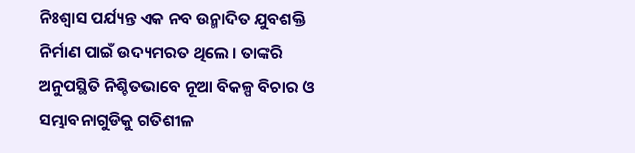ନିଃଶ୍ୱାସ ପର୍ଯ୍ୟନ୍ତ ଏକ ନବ ଉନ୍ମାଦିତ ଯୁବଶକ୍ତି ନିର୍ମାଣ ପାଇଁ ଉଦ୍ୟମରତ ଥିଲେ । ତାଙ୍କରି ଅନୁପସ୍ଥିତି ନିଶ୍ଚିତଭାବେ ନୂଆ ବିକଳ୍ପ ବିଚାର ଓ ସମ୍ଭାବନାଗୁଡିକୁ ଗତିଶୀଳ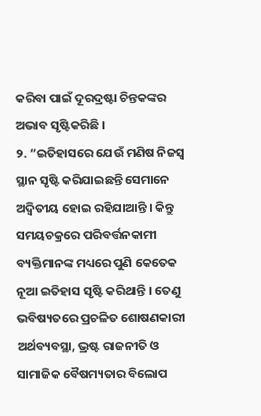କରିବା ପାଇଁ ଦୂରଦ୍ରଷ୍ଟା ଚିନ୍ତକଙ୍କର ଅଭାବ ସୃଷ୍ଟିକରିଛି ।
୨. “ଇତିହାସରେ ଯେଉଁ ମଣିଷ ନିଜସ୍ୱ ସ୍ଥାନ ସୃଷ୍ଟି କରିଯାଇଛନ୍ତି ସେମାନେ ଅଦ୍ୱିତୀୟ ହୋଇ ରହିଯାଆନ୍ତି । କିନ୍ତୁ ସମୟଚକ୍ରରେ ପରିବର୍ତ୍ତନକାମୀ ବ୍ୟକ୍ତିମାନଙ୍କ ମଧ୍ୟରେ ପୁଣି କେତେକ ନୂଆ ଇତିହାସ ସୃଷ୍ଟି କରିଥାନ୍ତି । ତେଣୁ ଭବିଷ୍ୟତରେ ପ୍ରଚଳିତ ଶୋଷଣକାରୀ ଅର୍ଥବ୍ୟବସ୍ଥା, ଭ୍ରଷ୍ଟ ରାଜନୀତି ଓ ସାମାଜିକ ବୈଷମ୍ୟତାର ବିଲୋପ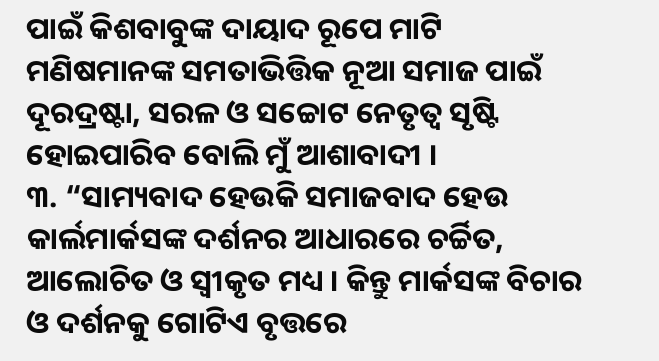ପାଇଁ କିଶବାବୁଙ୍କ ଦାୟାଦ ରୂପେ ମାଟି ମଣିଷମାନଙ୍କ ସମତାଭିତ୍ତିକ ନୂଆ ସମାଜ ପାଇଁ ଦୂରଦ୍ରଷ୍ଟା, ସରଳ ଓ ସଚ୍ଚୋଟ ନେତୃତ୍ୱ ସୃଷ୍ଟି ହୋଇପାରିବ ବୋଲି ମୁଁ ଆଶାବାଦୀ ।
୩. “ସାମ୍ୟବାଦ ହେଉକି ସମାଜବାଦ ହେଉ କାର୍ଲମାର୍କସଙ୍କ ଦର୍ଶନର ଆଧାରରେ ଚର୍ଚ୍ଚିତ, ଆଲୋଚିତ ଓ ସ୍ୱୀକୃତ ମଧ୍ୟ । କିନ୍ତୁ ମାର୍କସଙ୍କ ବିଚାର ଓ ଦର୍ଶନକୁ ଗୋଟିଏ ବୃତ୍ତରେ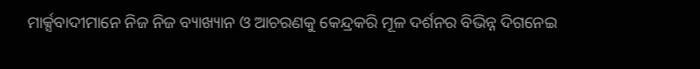ମାର୍କ୍ସବାଦୀମାନେ ନିଜ ନିଜ ବ୍ୟାଖ୍ୟାନ ଓ ଆଚରଣକୁ କେନ୍ଦ୍ରକରି ମୂଳ ଦର୍ଶନର ବିଭିନ୍ନ ଦିଗନେଇ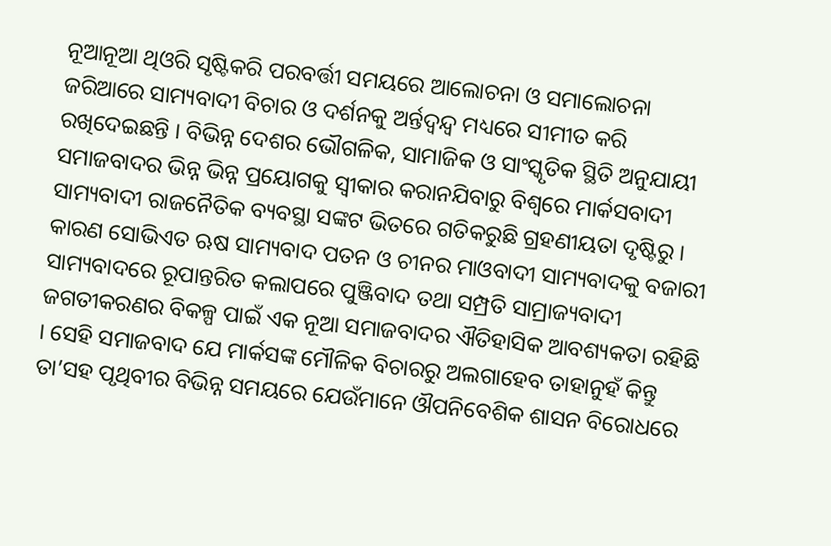ନୂଆନୂଆ ଥିଓରି ସୃଷ୍ଟିକରି ପରବର୍ତ୍ତୀ ସମୟରେ ଆଲୋଚନା ଓ ସମାଲୋଚନା ଜରିଆରେ ସାମ୍ୟବାଦୀ ବିଚାର ଓ ଦର୍ଶନକୁ ଅର୍ନ୍ତଦ୍ୱନ୍ଦ୍ୱ ମଧ୍ୟରେ ସୀମୀତ କରି ରଖିଦେଇଛନ୍ତି । ବିଭିନ୍ନ ଦେଶର ଭୌଗଳିକ, ସାମାଜିକ ଓ ସାଂସ୍କୃତିକ ସ୍ଥିତି ଅନୁଯାୟୀ ସମାଜବାଦର ଭିନ୍ନ ଭିନ୍ନ ପ୍ରୟୋଗକୁ ସ୍ୱୀକାର କରାନଯିବାରୁ ବିଶ୍ୱରେ ମାର୍କସବାଦୀ ସାମ୍ୟବାଦୀ ରାଜନୈତିକ ବ୍ୟବସ୍ଥା ସଙ୍କଟ ଭିତରେ ଗତିକରୁଛି ଗ୍ରହଣୀୟତା ଦୃଷ୍ଟିରୁ । କାରଣ ସୋଭିଏତ ଋଷ ସାମ୍ୟବାଦ ପତନ ଓ ଚୀନର ମାଓବାଦୀ ସାମ୍ୟବାଦକୁ ବଜାରୀ ସାମ୍ୟବାଦରେ ରୂପାନ୍ତରିତ କଲାପରେ ପୁଞ୍ଜିବାଦ ତଥା ସମ୍ପ୍ରତି ସାମ୍ରାଜ୍ୟବାଦୀ ଜଗତୀକରଣର ବିକଳ୍ପ ପାଇଁ ଏକ ନୂଆ ସମାଜବାଦର ଐତିହାସିକ ଆବଶ୍ୟକତା ରହିଛି । ସେହି ସମାଜବାଦ ଯେ ମାର୍କସଙ୍କ ମୌଳିକ ବିଚାରରୁ ଅଲଗାହେବ ତାହାନୁହଁ କିନ୍ତୁ ତା’ସହ ପୃଥିବୀର ବିଭିନ୍ନ ସମୟରେ ଯେଉଁମାନେ ଔପନିବେଶିକ ଶାସନ ବିରୋଧରେ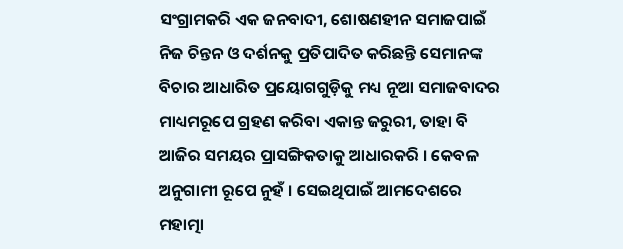ସଂଗ୍ରାମକରି ଏକ ଜନବାଦୀ, ଶୋଷଣହୀନ ସମାଜପାଇଁ ନିଜ ଚିନ୍ତନ ଓ ଦର୍ଶନକୁ ପ୍ରତିପାଦିତ କରିଛନ୍ତି ସେମାନଙ୍କ ବିଚାର ଆଧାରିତ ପ୍ରୟୋଗଗୁଡ଼ିକୁ ମଧ୍ୟ ନୂଆ ସମାଜବାଦର ମାଧ୍ୟମରୂପେ ଗ୍ରହଣ କରିବା ଏକାନ୍ତ ଜରୁରୀ, ତାହା ବି ଆଜିର ସମୟର ପ୍ରାସଙ୍ଗିକତାକୁ ଆଧାରକରି । କେବଳ ଅନୁଗାମୀ ରୂପେ ନୁହଁ । ସେଇଥିପାଇଁ ଆମଦେଶରେ ମହାତ୍ମା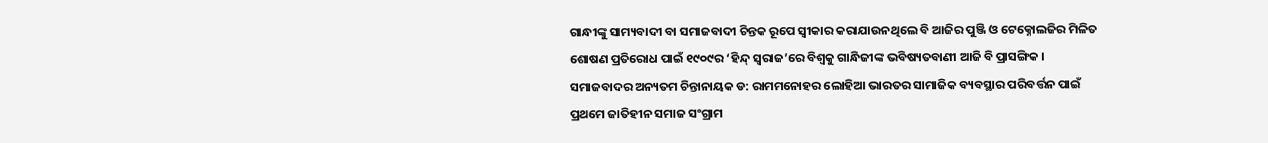ଗାନ୍ଧୀଙ୍କୁ ସାମ୍ୟବାଦୀ ବା ସମାଜବାଦୀ ଚିନ୍ତକ ରୂପେ ସ୍ୱୀକାର କରାଯାଉନଥିଲେ ବି ଆଜିର ପୁଞ୍ଜି ଓ ଟେକ୍ନୋଲଜିର ମିଳିତ ଶୋଷଣ ପ୍ରତିରୋଧ ପାଇଁ ୧୯୦୯ର ‘ହିନ୍ଦ୍ ସ୍ୱରାଜ’ରେ ବିଶ୍ୱକୁ ଗାନ୍ଧିଜୀଙ୍କ ଭବିଷ୍ୟତବାଣୀ ଆଜି ବି ପ୍ରାସଙ୍ଗିକ । ସମାଜବାଦର ଅନ୍ୟତମ ଚିନ୍ତାନାୟକ ଡ: ରାମମନୋହର ଲୋହିଆ ଭାରତର ସାମାଜିକ ବ୍ୟବସ୍ଥାର ପରିବର୍ତ୍ତନ ପାଇଁ ପ୍ରଥମେ ଜାତିହୀନ ସମାଜ ସଂଗ୍ରାମ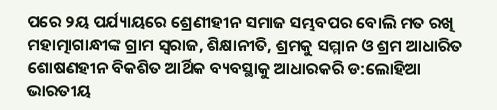ପରେ ୨ୟ ପର୍ଯ୍ୟାୟରେ ଶ୍ରେଣୀହୀନ ସମାଜ ସମ୍ଭବପର ବୋଲି ମତ ରଖି ମହାତ୍ମାଗାନ୍ଧୀଙ୍କ ଗ୍ରାମ ସ୍ୱରାଜ, ଶିକ୍ଷାନୀତି, ଶ୍ରମକୁ ସମ୍ମାନ ଓ ଶ୍ରମ ଆଧାରିତ ଶୋଷଣହୀନ ବିକଶିତ ଆର୍ଥିକ ବ୍ୟବସ୍ଥାକୁ ଆଧାରକରି ଡ:ଲୋହିଆ ଭାରତୀୟ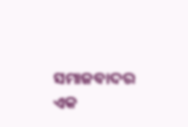ସମାଜବାଦର ଏକ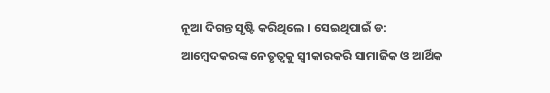ନୂଆ ଦିଗନ୍ତ ସୃଷ୍ଟି କରିଥିଲେ । ସେଇଥିପାଇଁ ଡ: ଆମ୍ବେଦକରଙ୍କ ନେତୃତ୍ୱକୁ ସ୍ୱୀକାରକରି ସାମାଜିକ ଓ ଆର୍ଥିକ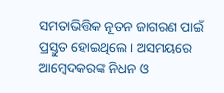ସମତାଭିତ୍ତିକ ନୂତନ ଜାଗରଣ ପାଇଁ ପ୍ରସ୍ତୁତ ହୋଇଥିଲେ । ଅସମୟରେ ଆମ୍ବେଦକରଙ୍କ ନିଧନ ଓ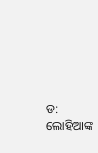ଡ: ଲୋହିଆଙ୍କ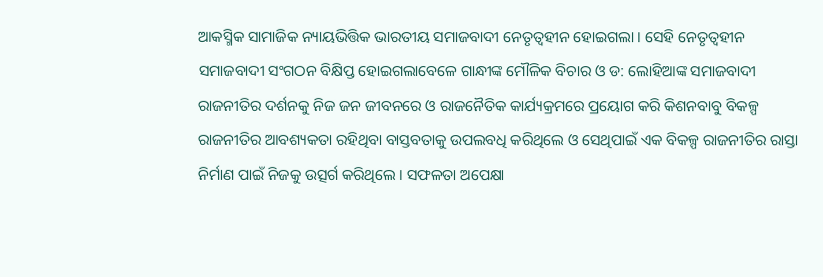ଆକସ୍ମିକ ସାମାଜିକ ନ୍ୟାୟଭିତ୍ତିକ ଭାରତୀୟ ସମାଜବାଦୀ ନେତୃତ୍ୱହୀନ ହୋଇଗଲା । ସେହି ନେତୃତ୍ୱହୀନ ସମାଜବାଦୀ ସଂଗଠନ ବିକ୍ଷିପ୍ତ ହୋଇଗଲାବେଳେ ଗାନ୍ଧୀଙ୍କ ମୌଳିକ ବିଚାର ଓ ଡ: ଲୋହିଆଙ୍କ ସମାଜବାଦୀ ରାଜନୀତିର ଦର୍ଶନକୁ ନିଜ ଜନ ଜୀବନରେ ଓ ରାଜନୈତିକ କାର୍ଯ୍ୟକ୍ରମରେ ପ୍ରୟୋଗ କରି କିଶନବାବୁ ବିକଳ୍ପ ରାଜନୀତିର ଆବଶ୍ୟକତା ରହିଥିବା ବାସ୍ତବତାକୁ ଉପଲବଧି କରିଥିଲେ ଓ ସେଥିପାଇଁ ଏକ ବିକଳ୍ପ ରାଜନୀତିର ରାସ୍ତା ନିର୍ମାଣ ପାଇଁ ନିଜକୁ ଉତ୍ସର୍ଗ କରିଥିଲେ । ସଫଳତା ଅପେକ୍ଷା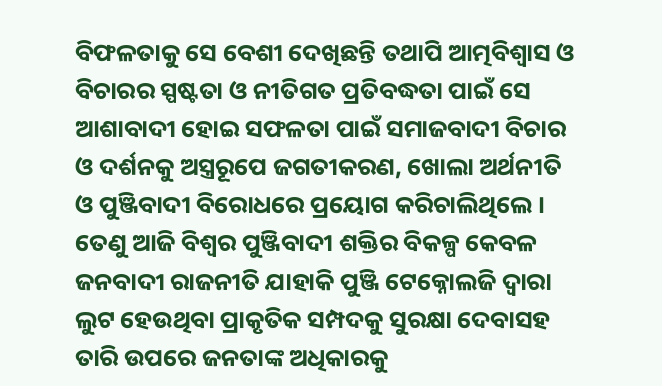ବିଫଳତାକୁ ସେ ବେଶୀ ଦେଖିଛନ୍ତି ତଥାପି ଆତ୍ମବିଶ୍ୱାସ ଓ ବିଚାରର ସ୍ପଷ୍ଟତା ଓ ନୀତିଗତ ପ୍ରତିବଦ୍ଧତା ପାଇଁ ସେ ଆଶାବାଦୀ ହୋଇ ସଫଳତା ପାଇଁ ସମାଜବାଦୀ ବିଚାର ଓ ଦର୍ଶନକୁ ଅସ୍ତ୍ରରୂପେ ଜଗତୀକରଣ, ଖୋଲା ଅର୍ଥନୀତି ଓ ପୁଞ୍ଜିବାଦୀ ବିରୋଧରେ ପ୍ରୟୋଗ କରିଚାଲିଥିଲେ । ତେଣୁ ଆଜି ବିଶ୍ୱର ପୁଞ୍ଜିବାଦୀ ଶକ୍ତିର ବିକଳ୍ପ କେବଳ ଜନବାଦୀ ରାଜନୀତି ଯାହାକି ପୁଞ୍ଜି ଟେକ୍ନୋଲଜି ଦ୍ୱାରା ଲୁଟ ହେଉଥିବା ପ୍ରାକୃତିକ ସମ୍ପଦକୁ ସୁରକ୍ଷା ଦେବାସହ ତାରି ଉପରେ ଜନତାଙ୍କ ଅଧିକାରକୁ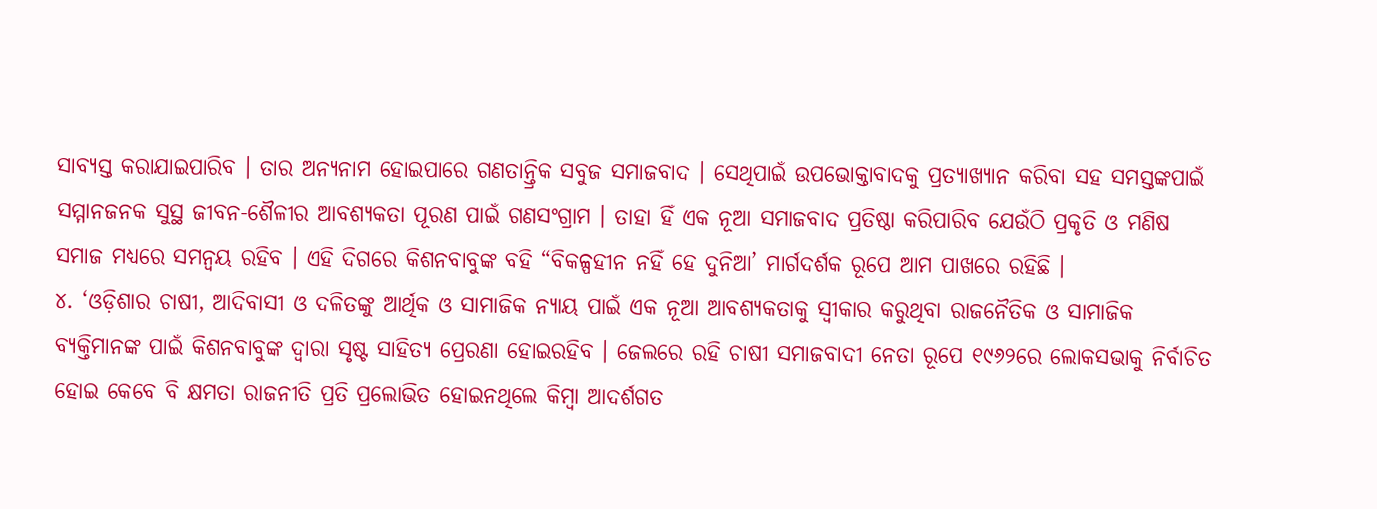ସାବ୍ୟସ୍ତ କରାଯାଇପାରିବ । ତାର ଅନ୍ୟନାମ ହୋଇପାରେ ଗଣତାନ୍ତ୍ରିକ ସବୁଜ ସମାଜବାଦ । ସେଥିପାଇଁ ଉପଭୋକ୍ତାବାଦକୁ ପ୍ରତ୍ୟାଖ୍ୟାନ କରିବା ସହ ସମସ୍ତଙ୍କପାଇଁ ସମ୍ମାନଜନକ ସୁସ୍ଥ ଜୀବନ-ଶୈଳୀର ଆବଶ୍ୟକତା ପୂରଣ ପାଇଁ ଗଣସଂଗ୍ରାମ । ତାହା ହିଁ ଏକ ନୂଆ ସମାଜବାଦ ପ୍ରତିଷ୍ଠା କରିପାରିବ ଯେଉଁଠି ପ୍ରକୃତି ଓ ମଣିଷ ସମାଜ ମଧ୍ୟରେ ସମନ୍ୱୟ ରହିବ । ଏହି ଦିଗରେ କିଶନବାବୁଙ୍କ ବହି “ବିକଳ୍ପହୀନ ନହିଁ ହେ ଦୁନିଆ’ ମାର୍ଗଦର୍ଶକ ରୂପେ ଆମ ପାଖରେ ରହିଛି ।
୪. ‘ଓଡ଼ିଶାର ଚାଷୀ, ଆଦିବାସୀ ଓ ଦଳିତଙ୍କୁ ଆର୍ଥିକ ଓ ସାମାଜିକ ନ୍ୟାୟ ପାଇଁ ଏକ ନୂଆ ଆବଶ୍ୟକତାକୁ ସ୍ୱୀକାର କରୁଥିବା ରାଜନୈତିକ ଓ ସାମାଜିକ ବ୍ୟକ୍ତିମାନଙ୍କ ପାଇଁ କିଶନବାବୁଙ୍କ ଦ୍ୱାରା ସୃଷ୍ଟ ସାହିତ୍ୟ ପ୍ରେରଣା ହୋଇରହିବ । ଜେଲରେ ରହି ଚାଷୀ ସମାଜବାଦୀ ନେତା ରୂପେ ୧୯୬୨ରେ ଲୋକସଭାକୁ ନିର୍ବାଚିତ ହୋଇ କେବେ ବି କ୍ଷମତା ରାଜନୀତି ପ୍ରତି ପ୍ରଲୋଭିତ ହୋଇନଥିଲେ କିମ୍ବା ଆଦର୍ଶଗତ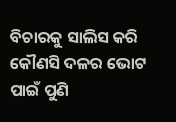ବିଚାରକୁ ସାଲିସ କରି କୌଣସି ଦଳର ଭୋଟ ପାଇଁ ପୁଣି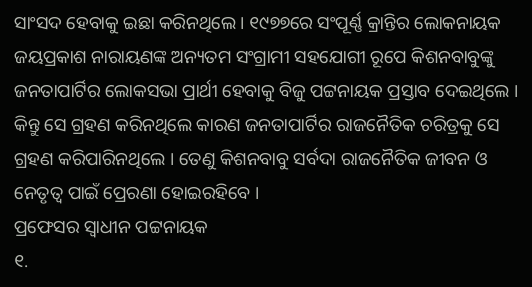ସାଂସଦ ହେବାକୁ ଇଛା କରିନଥିଲେ । ୧୯୭୭ରେ ସଂପୂର୍ଣ୍ଣ କ୍ରାନ୍ତିର ଲୋକନାୟକ ଜୟପ୍ରକାଶ ନାରାୟଣଙ୍କ ଅନ୍ୟତମ ସଂଗ୍ରାମୀ ସହଯୋଗୀ ରୂପେ କିଶନବାବୁଙ୍କୁ ଜନତାପାର୍ଟିର ଲୋକସଭା ପ୍ରାର୍ଥୀ ହେବାକୁ ବିଜୁ ପଟ୍ଟନାୟକ ପ୍ରସ୍ତାବ ଦେଇଥିଲେ । କିନ୍ତୁ ସେ ଗ୍ରହଣ କରିନଥିଲେ କାରଣ ଜନତାପାର୍ଟିର ରାଜନୈତିକ ଚରିତ୍ରକୁ ସେ ଗ୍ରହଣ କରିପାରିନଥିଲେ । ତେଣୁ କିଶନବାବୁ ସର୍ବଦା ରାଜନୈତିକ ଜୀବନ ଓ ନେତୃତ୍ୱ ପାଇଁ ପ୍ରେରଣା ହୋଇରହିବେ ।
ପ୍ରଫେସର ସ୍ୱାଧୀନ ପଟ୍ଟନାୟକ
୧.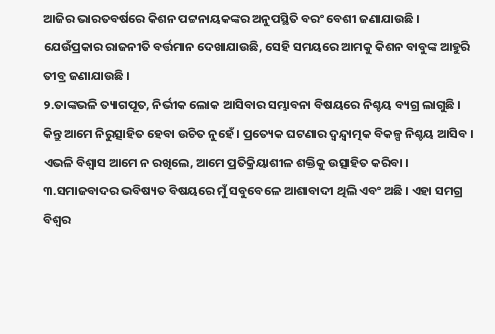ଆଜିର ଭାରତବର୍ଷରେ କିଶନ ପଟ୍ଟନାୟକଙ୍କର ଅନୁପସ୍ଥିତି ବରଂ ବେଶୀ ଜଣାଯାଉଛି । ଯେଉଁପ୍ରକାର ରାଜନୀତି ବର୍ତ୍ତମାନ ଦେଖାଯାଉଛି, ସେହି ସମୟରେ ଆମକୁ କିଶନ ବାବୁଙ୍କ ଆହୁରି ତୀବ୍ର ଜଣାଯାଉଛି ।
୨.ତାଙ୍କଭଳି ତ୍ୟାଗପୂତ, ନିର୍ଭୀକ ଲୋକ ଆସିବାର ସମ୍ଭାବନା ବିଷୟରେ ନିଶ୍ଚୟ ବ୍ୟଗ୍ର ଲାଗୁଛି । କିନ୍ତୁ ଆମେ ନିରୁତ୍ସାହିତ ହେବା ଉଚିତ ନୁହେଁ । ପ୍ରତ୍ୟେକ ଘଟଣାର ଦ୍ୱନ୍ଦ୍ୱାତ୍ମକ ବିକଳ୍ପ ନିଶ୍ଚୟ ଆସିବ । ଏଭଳି ବିଶ୍ୱାସ ଆମେ ନ ରଖିଲେ, ଆମେ ପ୍ରତିକ୍ରିୟାଶୀଳ ଶକ୍ତିକୁ ଉତ୍ସାହିତ କରିବା ।
୩.ସମାଜବାଦର ଭବିଷ୍ୟତ ବିଷୟରେ ମୁଁ ସବୁବେଳେ ଆଶାବାଦୀ ଥିଲି ଏବଂ ଅଛି । ଏହା ସମଗ୍ର ବିଶ୍ୱର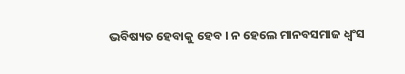ଭବିଷ୍ୟତ ହେବାକୁ ହେବ । ନ ହେଲେ ମାନବସମାଜ ଧ୍ୱଂସ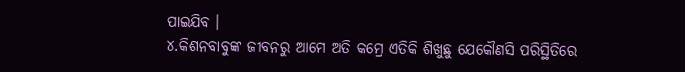ପାଇଯିବ ।
୪.କିଶନବାବୁଙ୍କ ଜୀବନରୁ ଆମେ ଅତି କମ୍ରେ ଏତିକି ଶିଖୁଛୁ ଯେକୌଣସି ପରିସ୍ଥିତିରେ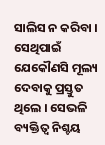ସାଲିସ ନ କରିବା । ସେଥିପାଇଁ ଯେକୌଣସି ମୂଲ୍ୟ ଦେବାକୁ ପ୍ରସ୍ତୁତ ଥିଲେ । ସେଭଳି ବ୍ୟକ୍ତିତ୍ୱ ନିଶ୍ଚୟ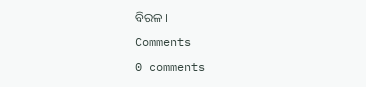ବିରଳ ।
Comments
0 comments